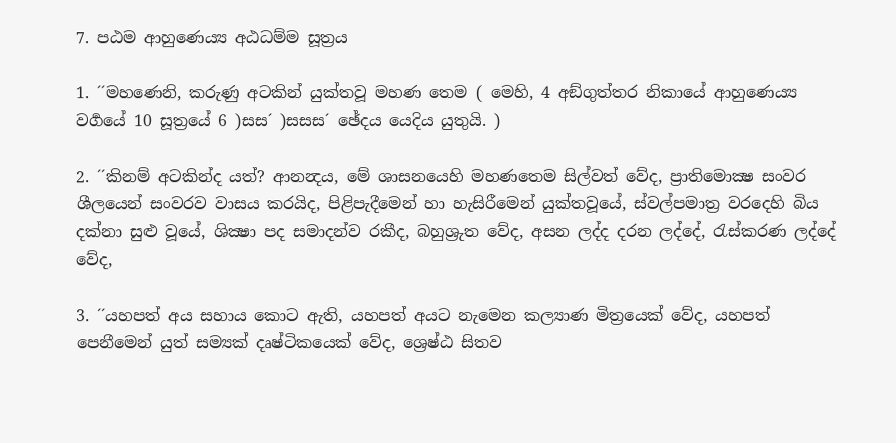7. පඨම ආහුණෙය්‍ය අඨධම්ම සූත්‍රය

1. ´´මහණෙනි, කරුණු අටකින් යුක්තවූ මහණ තෙම ( මෙහි, 4 අඞ්ගුත්තර නිකායේ ආහුණෙය්‍ය වර්‍ගයේ 10 සූත්‍රයේ 6 )සස´ )සසස´ ඡේදය යෙදිය යුතුයි. )

2. ´´කිනම් අටකින්ද යත්? ආනන්‍දය, මේ ශාසනයෙහි මහණතෙම සිල්වත් වේද, ප්‍රාතිමොක්‍ෂ සංවර ශීලයෙන් සංවරව වාසය කරයිද, පිළිපැදීමෙන් හා හැසිරීමෙන් යුක්තවූයේ, ස්වල්පමාත්‍ර වරදෙහි බිය දක්නා සුළු වූයේ, ශික්‍ෂා පද සමාදන්ව රකීද, බහුශ්‍රුත වේද, අසන ලද්ද දරන ලද්දේ, රැස්කරණ ලද්දේ වේද,

3. ´´යහපත් අය සහාය කොට ඇති, යහපත් අයට නැමෙන කල්‍යාණ මිත්‍රයෙක් වේද, යහපත් පෙනීමෙන් යුත් සම්‍යක් දෘෂ්ටිකයෙක් වේද, ශ්‍රෙෂ්ඨ සිතව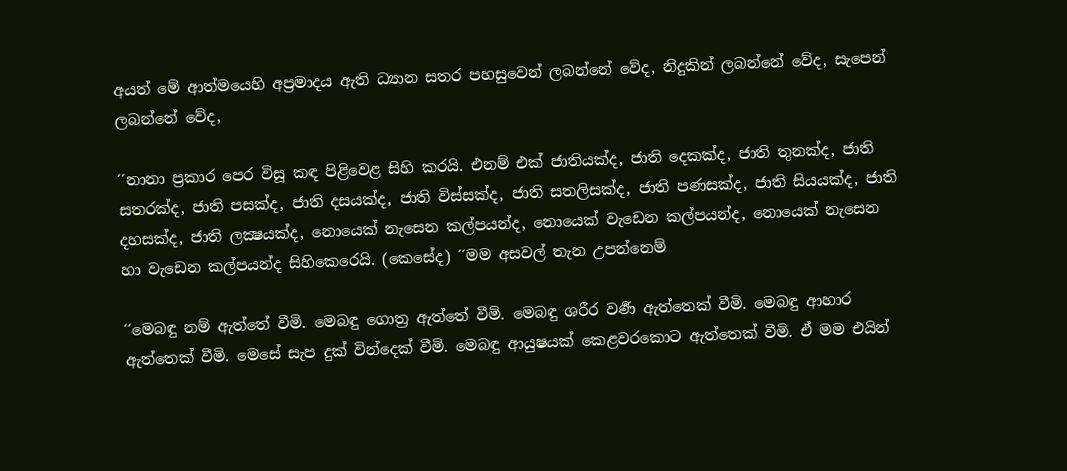අයත් මේ ආත්මයෙහි අප්‍රමාදය ඇති ධ්‍යාන සතර පහසුවෙන් ලබන්නේ වේද, නිදුකින් ලබන්නේ වේද, සැපෙන් ලබන්නේ වේද,

´´නානා ප්‍රකාර පෙර විසූ කඳ පිළිවෙළ සිහි කරයි. එනම් එක් ජාතියක්ද, ජාති දෙකක්ද, ජාති තුනක්ද, ජාති සතරක්ද, ජාති පසක්ද, ජාති දසයක්ද, ජාති විස්සක්ද, ජාති සතලිසක්ද, ජාති පණසක්ද, ජාති සියයක්ද, ජාති දහසක්ද, ජාති ලක්‍ෂයක්ද, නොයෙක් නැසෙන කල්පයන්ද, නොයෙක් වැඩෙන කල්පයන්ද, නොයෙක් නැසෙන හා වැඩෙන කල්පයන්ද සිහිකෙරෙයි. (කෙසේද) ´´මම අසවල් තැන උපන්නෙම්

´´මෙබඳු නම් ඇත්තේ වීමි. මෙබඳු ගොත්‍ර ඇත්තේ වීමි. මෙබඳු ශරීර වර්‍ණ ඇත්තෙක් වීමි. මෙබඳු ආහාර ඇත්තෙක් වීමි. මෙසේ සැප දුක් වින්දෙක් වීමි. මෙබඳු ආයුෂයක් කෙළවරකොට ඇත්තෙක් වීමි. ඒ මම එයින්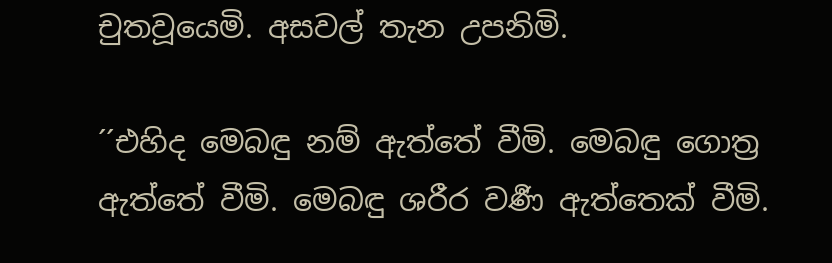චුතවූයෙමි. අසවල් තැන උපනිමි.

´´එහිද මෙබඳු නම් ඇත්තේ වීමි. මෙබඳු ගොත්‍ර ඇත්තේ වීමි. මෙබඳු ශරීර වර්‍ණ ඇත්තෙක් වීමි.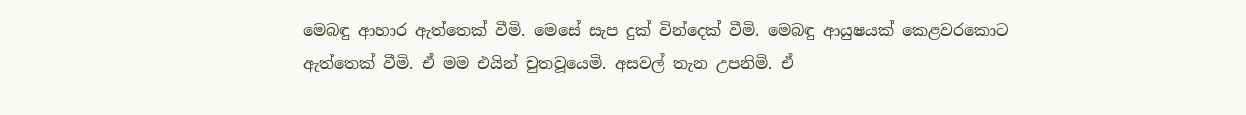මෙබඳු ආහාර ඇත්තෙක් වීමි. මෙසේ සැප දුක් වින්දෙක් වීමි. මෙබඳු ආයුෂයක් කෙළවරකොට ඇත්තෙක් වීමි. ඒ මම එයින් චුතවූයෙමි. අසවල් තැන උපනිමි. ඒ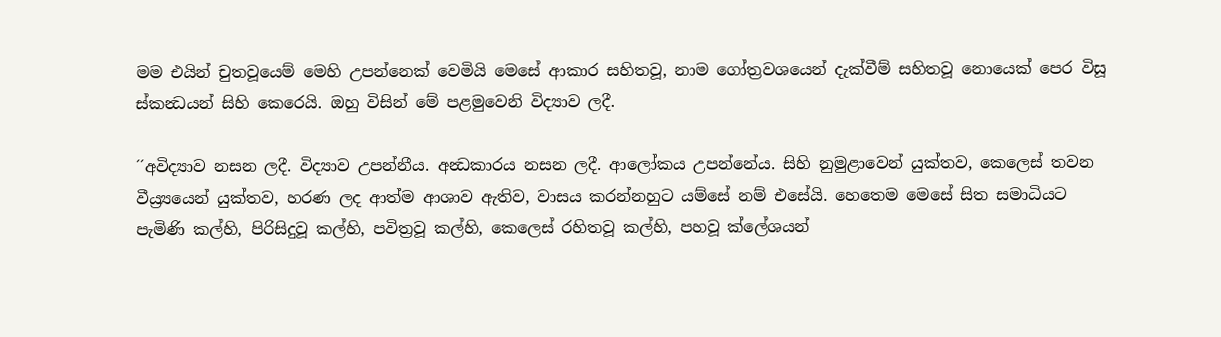මම එයින් චුතවූයෙම් මෙහි උපන්නෙක් වෙමියි මෙසේ ආකාර සහිතවූ, නාම ගෝත්‍රවශයෙන් දැක්වීම් සහිතවූ නොයෙක් පෙර විසූ ස්කන්‍ධයන් සිහි කෙරෙයි. ඔහු විසින් මේ පළමුවෙනි විද්‍යාව ලදී.

´´අවිද්‍යාව නසන ලදී. විද්‍යාව උපන්නීය. අන්‍ධකාරය නසන ලදී. ආලෝකය උපන්නේය. සිහි නුමුළාවෙන් යුක්තව, කෙලෙස් තවන වීය්‍ර්‍යයෙන් යුක්තව, හරණ ලද ආත්ම ආශාව ඇතිව, වාසය කරන්නහුට යම්සේ නම් එසේයි. හෙතෙම මෙසේ සිත සමාධියට පැමිණි කල්හි, පිරිසිදුවූ කල්හි, පවිත්‍රවූ කල්හි, කෙලෙස් රහිතවූ කල්හි, පහවූ ක්ලේශයන්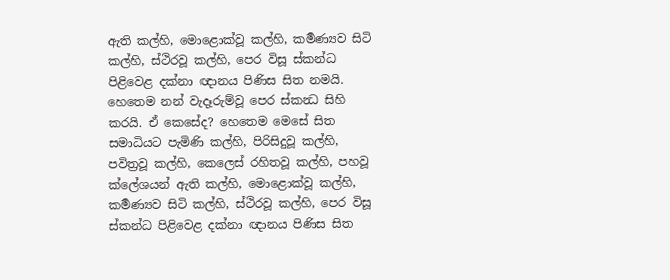ඇති කල්හි, මොළොක්වූ කල්හි, කර්‍මණ්‍යව සිටි කල්හි, ස්ථිරවූ කල්හි, පෙර විසූ ස්කන්ධ පිළිවෙළ දක්නා ඥානය පිණිස සිත නමයි. හෙතෙම නන් වැදෑරුම්වූ පෙර ස්කන්‍ධ සිහි කරයි. ඒ කෙසේද? හෙතෙම මෙසේ සිත සමාධියට පැමිණි කල්හි, පිරිසිදුවූ කල්හි, පවිත්‍රවූ කල්හි, කෙලෙස් රහිතවූ කල්හි, පහවූ ක්ලේශයන් ඇති කල්හි, මොළොක්වූ කල්හි, කර්‍මණ්‍යව සිටි කල්හි, ස්ථිරවූ කල්හි, පෙර විසූ ස්කන්ධ පිළිවෙළ දක්නා ඥානය පිණිස සිත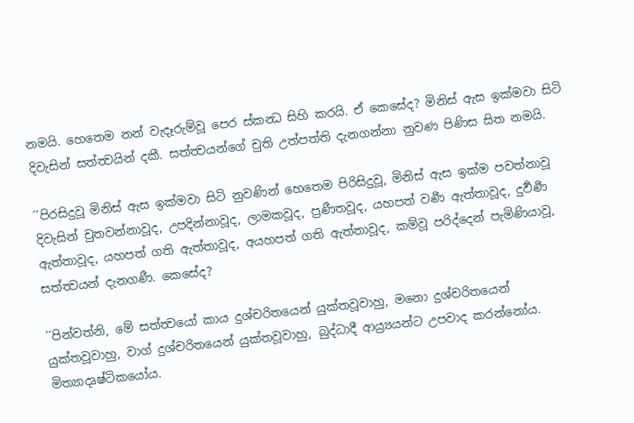නමයි. හෙතෙම නන් වැදෑරුම්වූ පෙර ස්කන්‍ධ සිහි කරයි. ඒ කෙසේද? මිනිස් ඇස ඉක්මවා සිටි දිවැසින් සත්ත්‍වයින් දකී. සත්ත්‍වයන්ගේ චුති උත්පත්ති දැනගන්නා නුවණ පිණිස සිත නමයි.

´´පිරසිදුවූ මිනිස් ඇස ඉක්මවා සිටි නුවණින් හෙතෙම පිරිසිදුවූ, මිනිස් ඇස ඉක්ම පවත්නාවූ දිවැසින් චුතවන්නාවූද, උපදින්නාවූද, ලාමකවූද, ප්‍රණීතවූද, යහපත් වර්‍ණ ඇත්තාවූද, දුර්‍වර්‍ණ ඇත්තාවූද, යහපත් ගති ඇත්තාවූද, අයහපත් ගති ඇත්තාවූද, කම්වූ පරිද්දෙන් පැමිණියාවූ, සත්ත්‍වයන් දැනගණී. කෙසේද?

´´පින්වත්නි, මේ සත්ත්‍වයෝ කාය දුශ්චරිතයෙන් යුක්තවූවාහු, මනො දුශ්චරිතයෙන් යුක්තවූවාහු, වාග් දුශ්චරිතයෙන් යුක්තවූවාහු, බුද්ධාදී ආය්‍ර්‍යයන්ට උපවාද කරන්නෝය. මිත්‍යාදෘෂ්ටිකයෝය.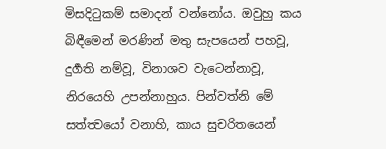මිසදිටුකම් සමාදන් වන්නෝය. ඔවුහු කය බිඳීමෙන් මරණින් මතු සැපයෙන් පහවූ, දුර්‍ගති නම්වූ, විනාශව වැටෙන්නාවූ, නිරයෙහි උපන්නාහුය. පින්වත්නි මේ සත්ත්‍වයෝ වනාහි, කාය සුචරිතයෙන්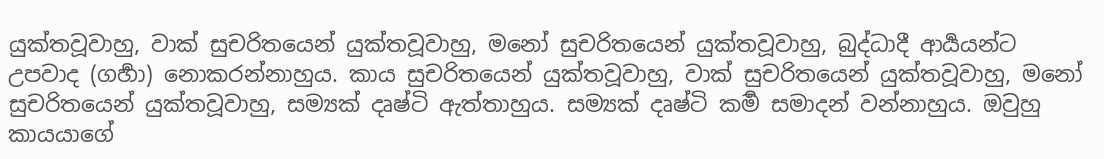යුක්තවූවාහු, වාක් සුචරිතයෙන් යුක්තවූවාහු, මනෝ සුචරිතයෙන් යුක්තවූවාහු, බුද්ධාදී ආර්‍යයන්ට උපවාද (ගර්‍හා) නොකරන්නාහුය. කාය සුචරිතයෙන් යුක්තවූවාහු, වාක් සුචරිතයෙන් යුක්තවූවාහු, මනෝ සුචරිතයෙන් යුක්තවූවාහු, සම්‍යක් දෘෂ්ටි ඇත්තාහුය. සම්‍යක් දෘෂ්ටි කර්‍ම සමාදන් වන්නාහුය. ඔවුහු කායයාගේ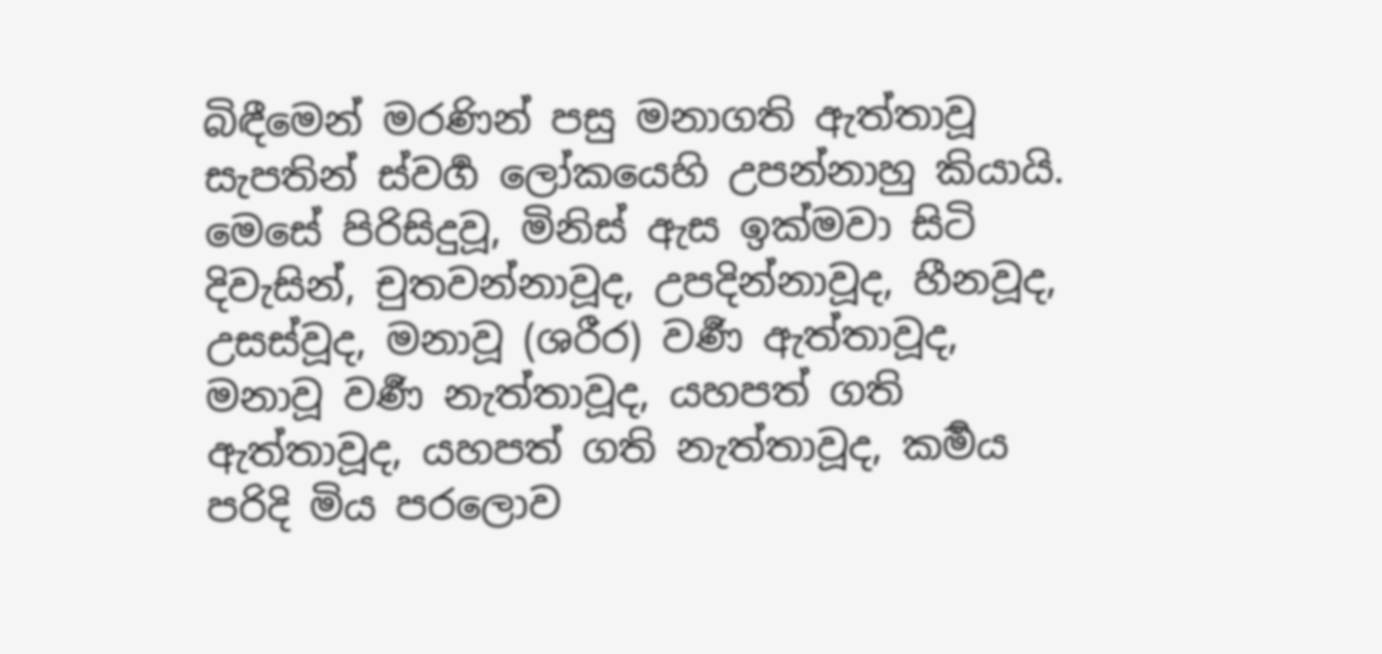බිඳීමෙන් මරණින් පසු මනාගති ඇත්තාවූ සැපතින් ස්වර්‍ග ලෝකයෙහි උපන්නාහු කියායි. මෙසේ පිරිසිදුවූ, මිනිස් ඇස ඉක්මවා සිටි දිවැසින්, චුතවන්නාවූද, උපදින්නාවූද, හීනවූද, උසස්වූද, මනාවූ (ශරීර) වර්‍ණ ඇත්තාවූද, මනාවූ වර්‍ණ නැත්තාවූද, යහපත් ගති ඇත්තාවූද, යහපත් ගති නැත්තාවූද, කර්‍මය පරිදි මිය පරලොව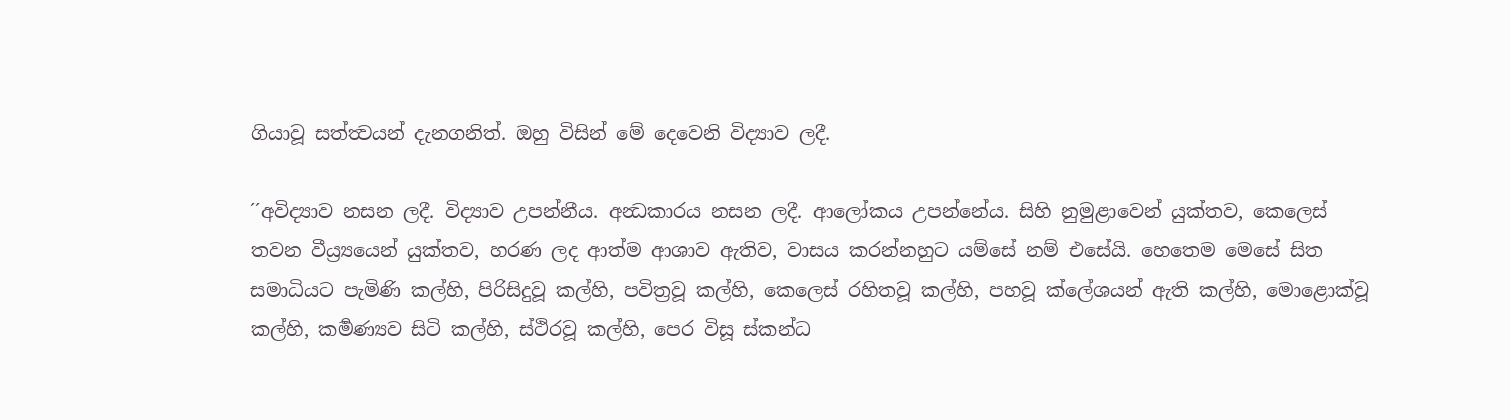ගියාවූ සත්ත්‍වයන් දැනගනිත්. ඔහු විසින් මේ දෙවෙනි විද්‍යාව ලදී.

´´අවිද්‍යාව නසන ලදී. විද්‍යාව උපන්නීය. අන්‍ධකාරය නසන ලදී. ආලෝකය උපන්නේය. සිහි නුමුළාවෙන් යුක්තව, කෙලෙස් තවන වීය්‍ර්‍යයෙන් යුක්තව, හරණ ලද ආත්ම ආශාව ඇතිව, වාසය කරන්නහුට යම්සේ නම් එසේයි. හෙතෙම මෙසේ සිත සමාධියට පැමිණි කල්හි, පිරිසිදුවූ කල්හි, පවිත්‍රවූ කල්හි, කෙලෙස් රහිතවූ කල්හි, පහවූ ක්ලේශයන් ඇති කල්හි, මොළොක්වූ කල්හි, කර්‍මණ්‍යව සිටි කල්හි, ස්ථිරවූ කල්හි, පෙර විසූ ස්කන්ධ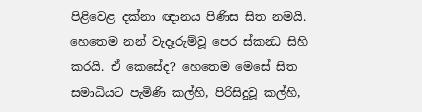පිළිවෙළ දක්නා ඥානය පිණිස සිත නමයි. හෙතෙම නන් වැදෑරුම්වූ පෙර ස්කන්‍ධ සිහි කරයි. ඒ කෙසේද? හෙතෙම මෙසේ සිත සමාධියට පැමිණි කල්හි, පිරිසිදුවූ කල්හි,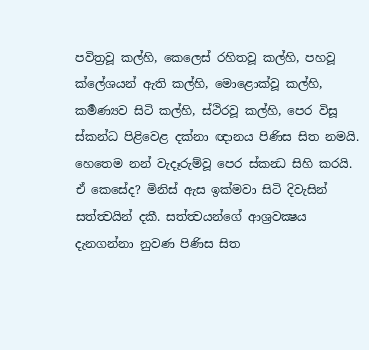පවිත්‍රවූ කල්හි, කෙලෙස් රහිතවූ කල්හි, පහවූ ක්ලේශයන් ඇති කල්හි, මොළොක්වූ කල්හි, කර්‍මණ්‍යව සිටි කල්හි, ස්ථිරවූ කල්හි, පෙර විසූ ස්කන්ධ පිළිවෙළ දක්නා ඥානය පිණිස සිත නමයි. හෙතෙම නන් වැදෑරුම්වූ පෙර ස්කන්‍ධ සිහි කරයි. ඒ කෙසේද? මිනිස් ඇස ඉක්මවා සිටි දිවැසින් සත්ත්‍වයින් දකී. සත්ත්‍වයන්ගේ ආශ්‍රවක්‍ෂය දැනගන්නා නුවණ පිණිස සිත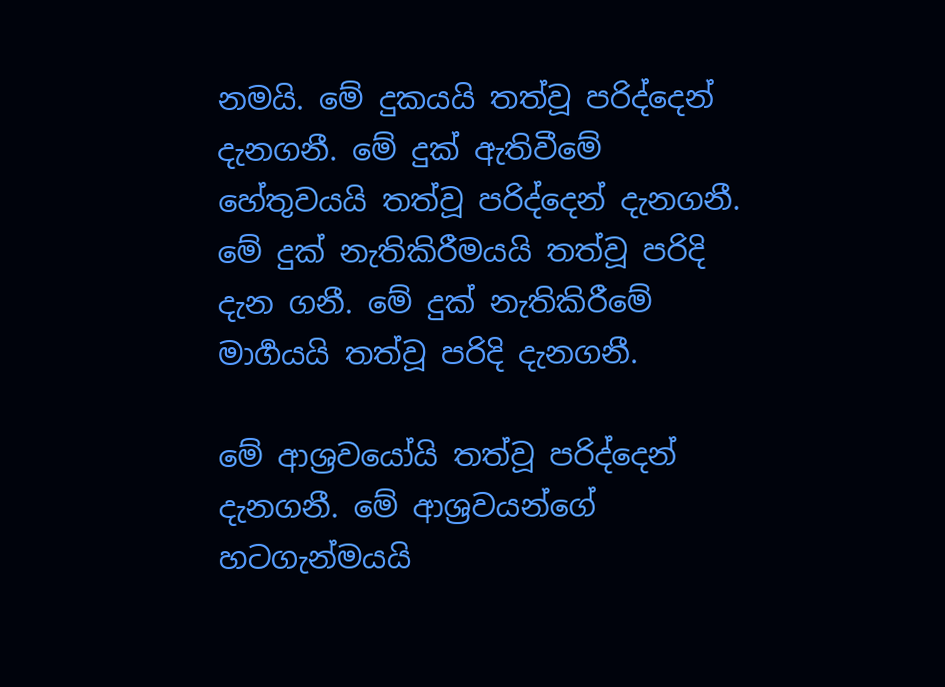නමයි. මේ දුකයයි තත්වූ පරිද්දෙන් දැනගනී. මේ දුක් ඇතිවීමේ හේතුවයයි තත්වූ පරිද්දෙන් දැනගනී. මේ දුක් නැතිකිරීමයයි තත්වූ පරිදි දැන ගනී. මේ දුක් නැතිකිරීමේ මාර්‍ගයයි තත්වූ පරිදි දැනගනී.

මේ ආශ්‍රවයෝයි තත්වූ පරිද්දෙන් දැනගනී. මේ ආශ්‍රවයන්ගේ හටගැන්මයයි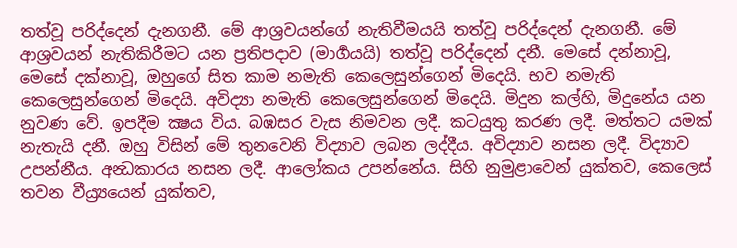තත්වූ පරිද්දෙන් දැනගනී. මේ ආශ්‍රවයන්ගේ නැතිවීමයයි තත්වූ පරිද්දෙන් දැනගනී. මේ ආශ්‍රවයන් නැතිකිරීමට යන ප්‍රතිපදාව (මාර්‍ගයයි) තත්වූ පරිද්දෙන් දනී. මෙසේ දන්නාවූ, මෙසේ දක්නාවූ, ඔහුගේ සිත කාම නමැති කෙලෙසුන්ගෙන් මිදෙයි. භව නමැති කෙලෙසුන්ගෙන් මිදෙයි. අවිද්‍යා නමැති කෙලෙසුන්ගෙන් මිදෙයි. මිදුන කල්හි, මිදුනේය යන නුවණ වේ. ඉපදීම ක්‍ෂය විය. බඹසර වැස නිමවන ලදී. කටයුතු කරණ ලදී. මත්තට යමක් නැතැයි දනී. ඔහු විසින් මේ තුනවෙනි විද්‍යාව ලබන ලද්දීය. අවිද්‍යාව නසන ලදී. විද්‍යාව උපන්නීය. අන්‍ධකාරය නසන ලදී. ආලෝකය උපන්නේය. සිහි නුමුළාවෙන් යුක්තව, කෙලෙස් තවන වීය්‍ර්‍යයෙන් යුක්තව,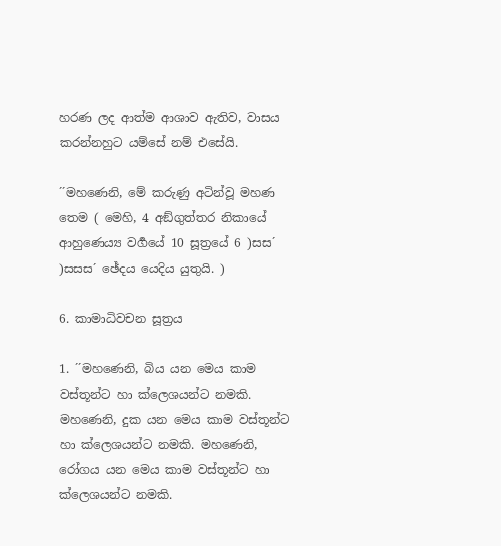හරණ ලද ආත්ම ආශාව ඇතිව, වාසය කරන්නහුට යම්සේ නම් එසේයි.

´´මහණෙනි, මේ කරුණු අටින්වූ මහණ තෙම ( මෙහි, 4 අඞ්ගුත්තර නිකායේ ආහුණෙය්‍ය වර්‍ගයේ 10 සූත්‍රයේ 6 )සස´ )සසස´ ඡේදය යෙදිය යුතුයි. )

6. කාමාධිවචන සූත්‍රය

1. ´´මහණෙනි, බිය යන මෙය කාම වස්තූන්ට හා ක්ලෙශයන්ට නමකි. මහණෙනි, දුක යන මෙය කාම වස්තූන්ට හා ක්ලෙශයන්ට නමකි. මහණෙනි, රෝගය යන මෙය කාම වස්තූන්ට හා ක්ලෙශයන්ට නමකි.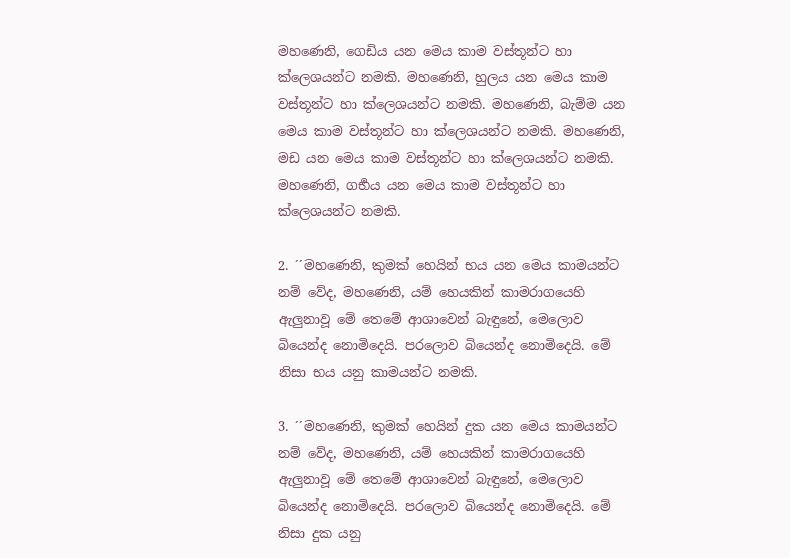මහණෙනි, ගෙඩිය යන මෙය කාම වස්තූන්ට හා ක්ලෙශයන්ට නමකි. මහණෙනි, හුලය යන මෙය කාම වස්තූන්ට හා ක්ලෙශයන්ට නමකි. මහණෙනි, බැම්ම යන මෙය කාම වස්තූන්ට හා ක්ලෙශයන්ට නමකි. මහණෙනි, මඩ යන මෙය කාම වස්තූන්ට හා ක්ලෙශයන්ට නමකි. මහණෙනි, ගර්‍භය යන මෙය කාම වස්තූන්ට හා ක්ලෙශයන්ට නමකි.

2. ´´මහණෙනි, කුමක් හෙයින් භය යන මෙය කාමයන්ට නම් වේද, මහණෙනි, යම් හෙයකින් කාමරාගයෙහි ඇලුනාවූ මේ තෙමේ ආශාවෙන් බැඳුනේ, මෙලොව බියෙන්ද නොමිදෙයි. පරලොව බියෙන්ද නොමිදෙයි. මේ නිසා භය යනු කාමයන්ට නමකි.

3. ´´මහණෙනි, කුමක් හෙයින් දුක යන මෙය කාමයන්ට නම් වේද, මහණෙනි, යම් හෙයකින් කාමරාගයෙහි ඇලුනාවූ මේ තෙමේ ආශාවෙන් බැඳුනේ, මෙලොව බියෙන්ද නොමිදෙයි. පරලොව බියෙන්ද නොමිදෙයි. මේ නිසා දුක යනු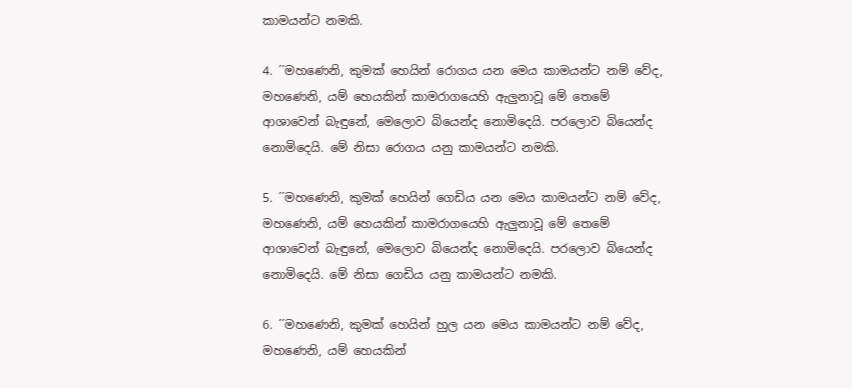කාමයන්ට නමකි.

4. ´´මහණෙනි, කුමක් හෙයින් රොගය යන මෙය කාමයන්ට නම් වේද, මහණෙනි, යම් හෙයකින් කාමරාගයෙහි ඇලුනාවූ මේ තෙමේ ආශාවෙන් බැඳුනේ, මෙලොව බියෙන්ද නොමිදෙයි. පරලොව බියෙන්ද නොමිදෙයි. මේ නිසා රොගය යනු කාමයන්ට නමකි.

5. ´´මහණෙනි, කුමක් හෙයින් ගෙඩිය යන මෙය කාමයන්ට නම් වේද, මහණෙනි, යම් හෙයකින් කාමරාගයෙහි ඇලුනාවූ මේ තෙමේ ආශාවෙන් බැඳුනේ, මෙලොව බියෙන්ද නොමිදෙයි. පරලොව බියෙන්ද නොමිදෙයි. මේ නිසා ගෙඩිය යනු කාමයන්ට නමකි.

6. ´´මහණෙනි, කුමක් හෙයින් හුල යන මෙය කාමයන්ට නම් වේද, මහණෙනි, යම් හෙයකින්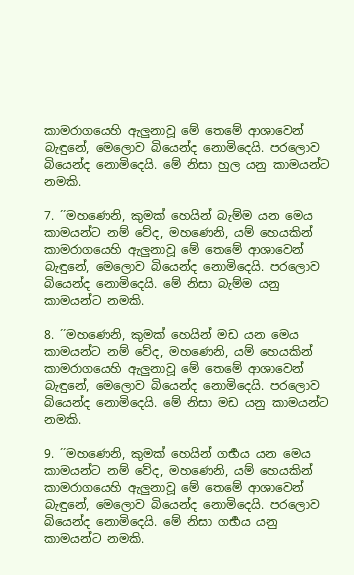කාමරාගයෙහි ඇලුනාවූ මේ තෙමේ ආශාවෙන් බැඳුනේ, මෙලොව බියෙන්ද නොමිදෙයි. පරලොව බියෙන්ද නොමිදෙයි. මේ නිසා හුල යනු කාමයන්ට නමකි.

7. ´´මහණෙනි, කුමක් හෙයින් බැම්ම යන මෙය කාමයන්ට නම් වේද, මහණෙනි, යම් හෙයකින් කාමරාගයෙහි ඇලුනාවූ මේ තෙමේ ආශාවෙන් බැඳුනේ, මෙලොව බියෙන්ද නොමිදෙයි. පරලොව බියෙන්ද නොමිදෙයි. මේ නිසා බැම්ම යනු කාමයන්ට නමකි.

8. ´´මහණෙනි, කුමක් හෙයින් මඩ යන මෙය කාමයන්ට නම් වේද, මහණෙනි, යම් හෙයකින් කාමරාගයෙහි ඇලුනාවූ මේ තෙමේ ආශාවෙන් බැඳුනේ, මෙලොව බියෙන්ද නොමිදෙයි. පරලොව බියෙන්ද නොමිදෙයි. මේ නිසා මඩ යනු කාමයන්ට නමකි.

9. ´´මහණෙනි, කුමක් හෙයින් ගර්‍භය යන මෙය කාමයන්ට නම් වේද, මහණෙනි, යම් හෙයකින් කාමරාගයෙහි ඇලුනාවූ මේ තෙමේ ආශාවෙන් බැඳුනේ, මෙලොව බියෙන්ද නොමිදෙයි. පරලොව බියෙන්ද නොමිදෙයි. මේ නිසා ගර්‍භය යනු කාමයන්ට නමකි.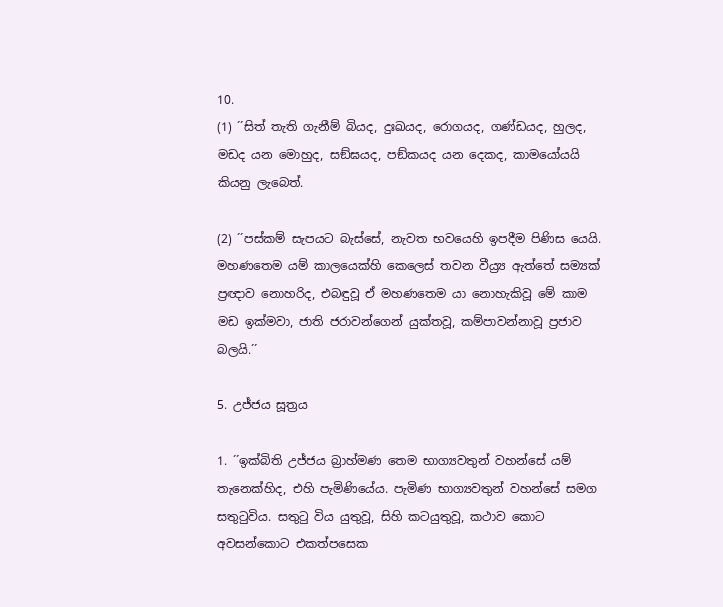10.
(1) ´´සිත් තැති ගැනීම් බියද, දුඃඛයද, රොගයද, ගණ්ඩයද, හුලද, මඩද යන මොහුද, සඞ්ඝයද, පඞ්කයද යන දෙකද, කාමයෝයයි කියනු ලැබෙත්.

(2) ´´පස්කම් සැපයට බැස්සේ, නැවත භවයෙහි ඉපදීම පිණිස යෙයි. මහණතෙම යම් කාලයෙක්හි කෙලෙස් තවන වීය්‍ර්‍ය ඇත්තේ සම්‍යක් ප්‍රඥාව නොහරිද, එබඳුවූ ඒ මහණතෙම යා නොහැකිවූ මේ කාම මඩ ඉක්මවා, ජාති ජරාවන්ගෙන් යුක්තවූ, කම්පාවන්නාවූ ප්‍රජාව බලයි.´´

5. උජ්ජය සූත්‍රය

1. ´´ඉක්බිති උජ්ජය බ්‍රාහ්මණ තෙම භාග්‍යවතුන් වහන්සේ යම් තැනෙක්හිද, එහි පැමිණියේය. පැමිණ භාග්‍යවතුන් වහන්සේ සමග සතුටුවිය. සතුටු විය යුතුවූ, සිහි කටයුතුවූ, කථාව කොට අවසන්කොට එකත්පසෙක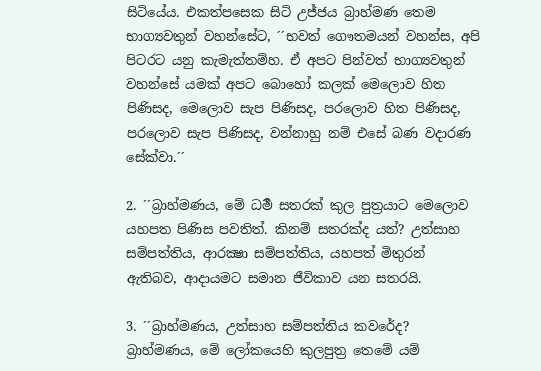සිටියේය. එකත්පසෙක සිටි උජ්ජය බ්‍රාහ්මණ තෙම භාග්‍යවතුන් වහන්සේට, ´´භවත් ගෞතමයන් වහන්ස, අපි පිටරට යනු කැමැත්තම්හ. ඒ අපට පින්වත් භාග්‍යවතුන් වහන්සේ යමක් අපට බොහෝ කලක් මෙලොව හිත පිණිසද, මෙලොව සැප පිණිසද, පරලොව හිත පිණිසද, පරලොව සැප පිණිසද, වන්නාහු නම් එසේ බණ වදාරණ සේක්වා.´´

2. ´´බ්‍රාහ්මණය, මේ ධර්‍ම සතරක් කුල පුත්‍රයාට මෙලොව යහපත පිණිස පවතිත්. කිනම් සතරක්ද යත්? උත්සාහ සම්පත්තිය, ආරක්‍ෂා සම්පත්තිය, යහපත් මිතුරන් ඇතිබව, ආදායමට සමාන ජීවිකාව යන සතරයි.

3. ´´බ්‍රාහ්මණය, උත්සාහ සම්පත්තිය කවරේද? බ්‍රාහ්මණය, මේ ලෝකයෙහි කුලපුත්‍ර තෙමේ යම්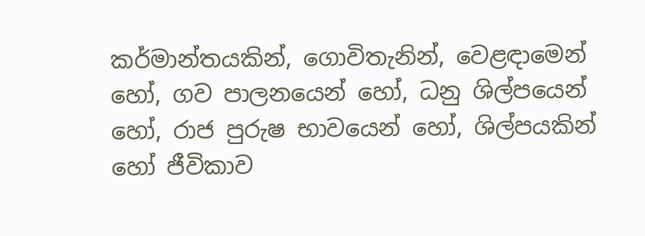කර්මාන්තයකින්, ගොවිතැනින්, වෙළඳාමෙන් හෝ, ගව පාලනයෙන් හෝ, ධනු ශිල්පයෙන් හෝ, රාජ පුරුෂ භාවයෙන් හෝ, ශිල්පයකින් හෝ ජීවිකාව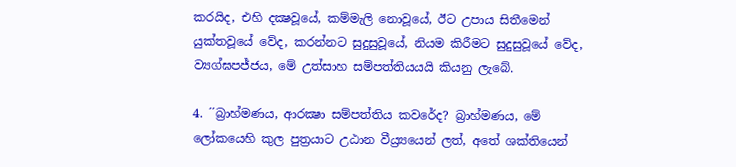කරයිද, එහි දක්‍ෂවූයේ, කම්මැලි නොවූයේ, ඊට උපාය සිතීමෙන් යුක්තවූයේ වේද, කරන්නට සුදුසුවූයේ, නියම කිරීමට සුදුසුවූයේ වේද, ව්‍යග්ඝපජ්ජය, මේ උත්සාහ සම්පත්තියයයි කියනු ලැබේ.

4. ´´බ්‍රාහ්මණය, ආරක්‍ෂා සම්පත්තිය කවරේද? බ්‍රාහ්මණය, මේ ලෝකයෙහි කුල පුත්‍රයාට උඨාන වීය්‍ර්‍යයෙන් ලත්, අතේ ශක්තියෙන්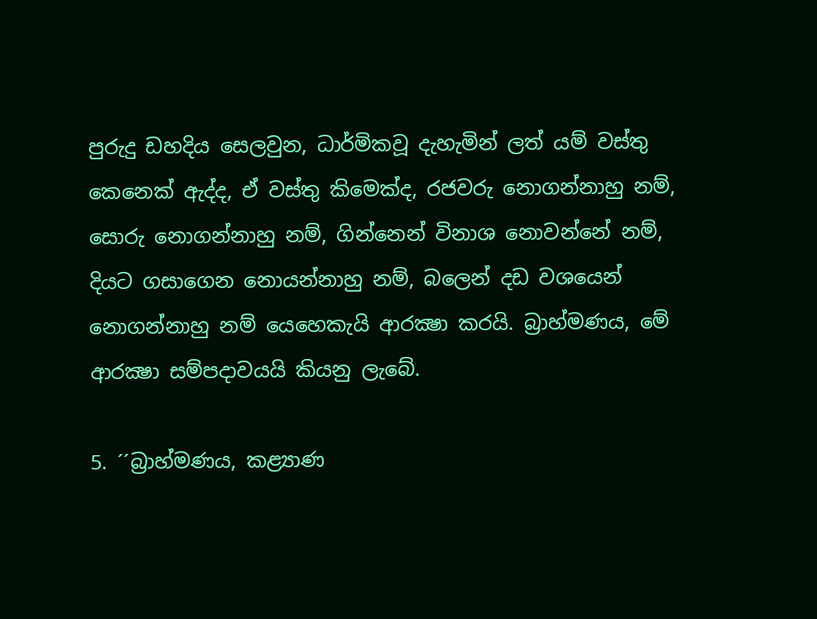පුරුදු ඩහදිය සෙලවුන, ධාර්මිකවූ දැහැමින් ලත් යම් වස්තු කෙනෙක් ඇද්ද, ඒ වස්තු කිමෙක්ද, රජවරු නොගන්නාහු නම්, සොරු නොගන්නාහු නම්, ගින්නෙන් විනාශ නොවන්නේ නම්, දියට ගසාගෙන නොයන්නාහු නම්, බලෙන් දඩ වශයෙන් නොගන්නාහු නම් යෙහෙකැයි ආරක්‍ෂා කරයි. බ්‍රාහ්මණය, මේ ආරක්‍ෂා සම්පදාවයයි කියනු ලැබේ.

5. ´´බ්‍රාහ්මණය, කළ්‍යාණ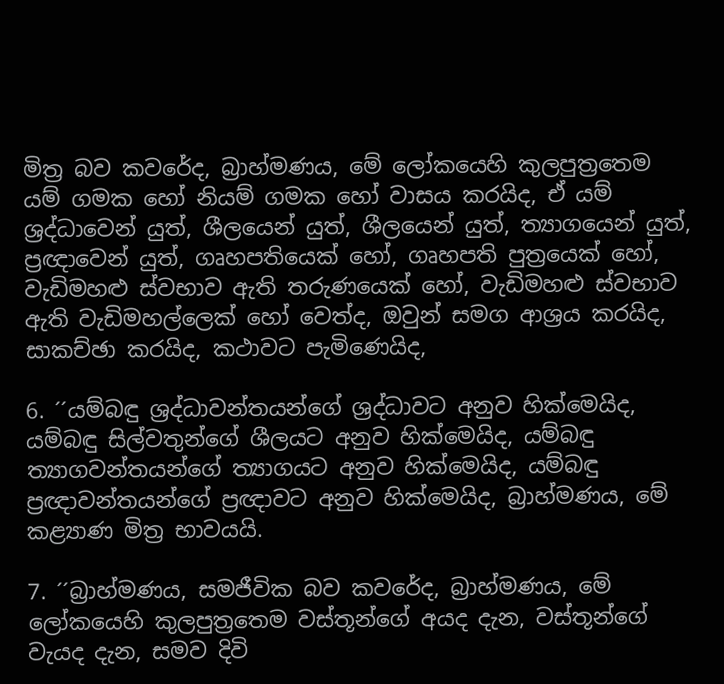මිත්‍ර බව කවරේද, බ්‍රාහ්මණය, මේ ලෝකයෙහි කුලපුත්‍රතෙම යම් ගමක හෝ නියම් ගමක හෝ වාසය කරයිද, ඒ යම් ශ්‍රද්ධාවෙන් යුත්, ශීලයෙන් යුත්, ශීලයෙන් යුත්, ත්‍යාගයෙන් යුත්, ප්‍රඥාවෙන් යුත්, ගෘහපතියෙක් හෝ, ගෘහපති පුත්‍රයෙක් හෝ, වැඩිමහළු ස්වභාව ඇති තරුණයෙක් හෝ, වැඩිමහළු ස්වභාව ඇති වැඩිමහල්ලෙක් හෝ වෙත්ද, ඔවුන් සමග ආශ්‍රය කරයිද, සාකච්ඡා කරයිද, කථාවට පැමිණෙයිද,

6. ´´යම්බඳු ශ්‍රද්ධාවන්තයන්ගේ ශ්‍රද්ධාවට අනුව හික්මෙයිද, යම්බඳු සිල්වතුන්ගේ ශීලයට අනුව හික්මෙයිද, යම්බඳු ත්‍යාගවන්තයන්ගේ ත්‍යාගයට අනුව හික්මෙයිද, යම්බඳු ප්‍රඥාවන්තයන්ගේ ප්‍රඥාවට අනුව හික්මෙයිද, බ්‍රාහ්මණය, මේ කළ්‍යාණ මිත්‍ර භාවයයි.

7. ´´බ්‍රාහ්මණය, සමජීවික බව කවරේද, බ්‍රාහ්මණය, මේ ලෝකයෙහි කුලපුත්‍රතෙම වස්තූන්ගේ අයද දැන, වස්තූන්ගේ වැයද දැන, සමව දිවි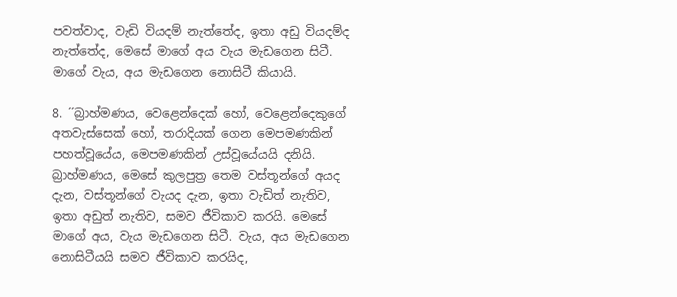පවත්වාද, වැඩි වියදම් නැත්තේද, ඉතා අඩු වියදම්ද නැත්තේද, මෙසේ මාගේ අය වැය මැඩගෙන සිටී. මාගේ වැය, අය මැඩගෙන නොසිටී කියායි.

8. ´´බ්‍රාහ්මණය, වෙළෙන්දෙක් හෝ, වෙළෙන්දෙකුගේ අතවැස්සෙක් හෝ, තරාදියක් ගෙන මෙපමණකින් පහත්වූයේය, මෙපමණකින් උස්වූයේයයි දනියි. බ්‍රාහ්මණය, මෙසේ කුලපුත්‍ර තෙම වස්තූන්ගේ අයද දැන, වස්තූන්ගේ වැයද දැන, ඉතා වැඩිත් නැතිව, ඉතා අඩුත් නැතිව, සමව ජීවිකාව කරයි. මෙසේ මාගේ අය, වැය මැඩගෙන සිටී. වැය, අය මැඩගෙන නොසිටීයයි සමව ජීවිකාව කරයිද,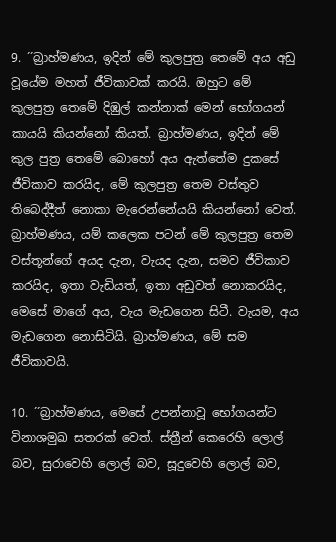9. ´´බ්‍රාහ්මණය, ඉදින් මේ කුලපුත්‍ර තෙමේ අය අඩු වූයේම මහත් ජීවිකාවක් කරයි. ඔහුට මේ කුලපුත්‍ර තෙමේ දිඹුල් කන්නාක් මෙන් භෝගයන් කායයි කියන්නෝ කියත්. බ්‍රාහ්මණය, ඉදින් මේ කුල පුත්‍ර තෙමේ බොහෝ අය ඇත්තේම දුකසේ ජීවිකාව කරයිද, මේ කුලපුත්‍ර තෙම වස්තුව තිබෙද්දීත් නොකා මැරෙන්නේයයි කියන්නෝ වෙත්. බ්‍රාහ්මණය, යම් කලෙක පටන් මේ කුලපුත්‍ර තෙම වස්තූන්ගේ අයද දැන, වැයද දැන, සමව ජීවිකාව කරයිද, ඉතා වැඩියත්, ඉතා අඩුවත් නොකරයිද, මෙසේ මාගේ අය, වැය මැඩගෙන සිටී. වැයම, අය මැඩගෙන නොසිටියි. බ්‍රාහ්මණය, මේ සම ජීවිකාවයි.

10. ´´බ්‍රාහ්මණය, මෙසේ උපන්නාවූ භෝගයන්ට විනාශමුඛ සතරක් වෙත්. ස්ත්‍රීන් කෙරෙහි ලොල් බව, සුරාවෙහි ලොල් බව, සූදුවෙහි ලොල් බව,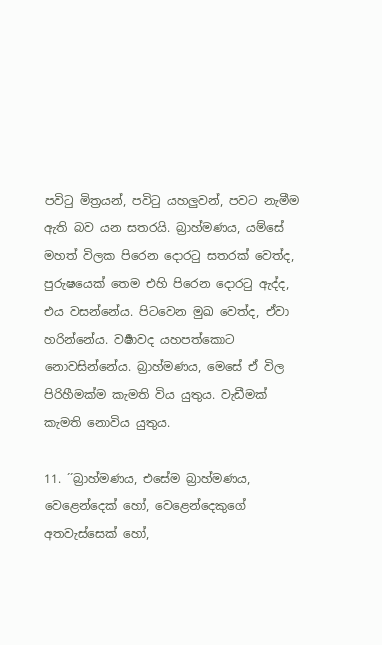පවිටු මිත්‍රයන්, පවිටු යහලුවන්, පවට නැමීම ඇති බව යන සතරයි. බ්‍රාහ්මණය, යම්සේ මහත් විලක පිරෙන දොරටු සතරක් වෙත්ද, පුරුෂයෙක් තෙම එහි පිරෙන දොරටු ඇද්ද, එය වසන්නේය. පිටවෙන මුඛ වෙත්ද, ඒවා හරින්නේය. වර්‍ෂාවද යහපත්කොට නොවසින්නේය. බ්‍රාහ්මණය, මෙසේ ඒ විල පිරිහීමක්ම කැමති විය යුතුය. වැඩීමක් කැමති නොවිය යුතුය.

11. ´´බ්‍රාහ්මණය, එසේම බ්‍රාහ්මණය, වෙළෙන්දෙක් හෝ, වෙළෙන්දෙකුගේ අතවැස්සෙක් හෝ,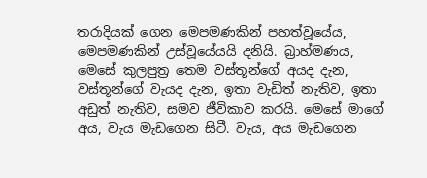තරාදියක් ගෙන මෙපමණකින් පහත්වූයේය, මෙපමණකින් උස්වූයේයයි දනියි. බ්‍රාහ්මණය, මෙසේ කුලපුත්‍ර තෙම වස්තූන්ගේ අයද දැන, වස්තූන්ගේ වැයද දැන, ඉතා වැඩිත් නැතිව, ඉතා අඩුත් නැතිව, සමව ජීවිකාව කරයි. මෙසේ මාගේ අය, වැය මැඩගෙන සිටී. වැය, අය මැඩගෙන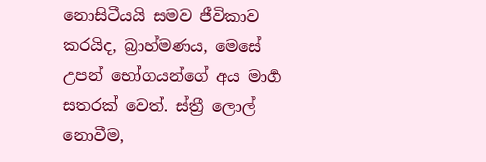නොසිටීයයි සමව ජීවිකාව කරයිද, බ්‍රාහ්මණය, මෙසේ උපන් භෝගයන්ගේ අය මාර්‍ග සතරක් වෙත්. ස්ත්‍රී ලොල් නොවීම,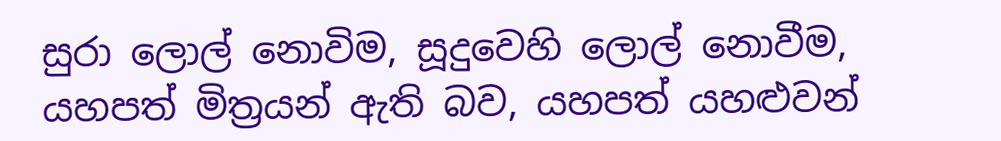සුරා ලොල් නොවිම, සූදුවෙහි ලොල් නොවීම, යහපත් මිත්‍රයන් ඇති බව, යහපත් යහළුවන්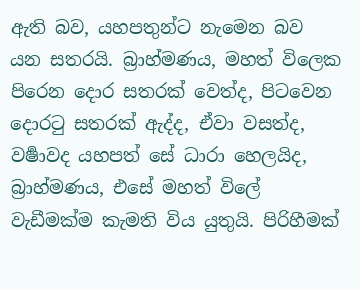ඇති බව, යහපතුන්ට නැමෙන බව යන සතරයි. බ්‍රාහ්මණය, මහත් විලෙක පිරෙන දොර සතරක් වෙත්ද, පිටවෙන දොරටු සතරක් ඇද්ද, ඒවා වසත්ද, වර්‍ෂාවද යහපත් සේ ධාරා හෙලයිද, බ්‍රාහ්මණය, එසේ මහත් විලේ වැඩීමක්ම කැමති විය යුතුයි. පිරිහීමක්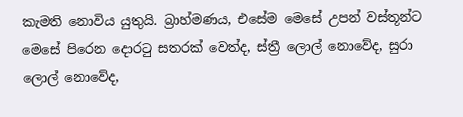කැමති නොවිය යුතුයි. බ්‍රාහ්මණය, එසේම මෙසේ උපන් වස්තූන්ට මෙසේ පිරෙන දොරටු සතරක් වෙත්ද, ස්ත්‍රී ලොල් නොවේද, සුරා ලොල් නොවේද,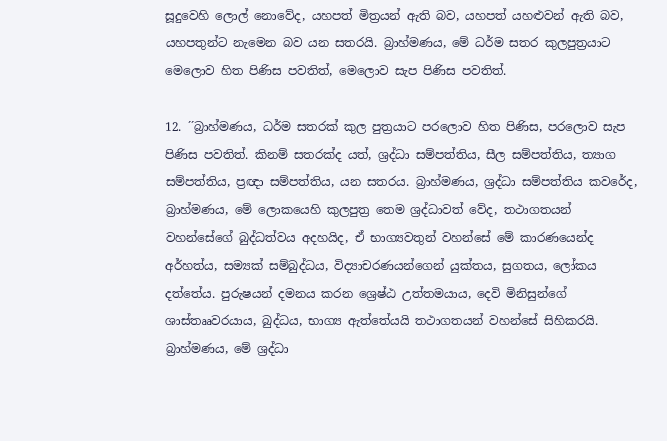සූදුවෙහි ලොල් නොවේද, යහපත් මිත්‍රයන් ඇති බව, යහපත් යහළුවන් ඇති බව, යහපතුන්ට නැමෙන බව යන සතරයි. බ්‍රාහ්මණය, මේ ධර්ම සතර කුලපුත්‍රයාට මෙලොව හිත පිණිස පවතිත්, මෙලොව සැප පිණිස පවතිත්.

12. ´´බ්‍රාහ්මණය, ධර්ම සතරක් කුල පුත්‍රයාට පරලොව හිත පිණිස, පරලොව සැප පිණිස පවතිත්. කිනම් සතරක්ද යත්, ශ්‍රද්ධා සම්පත්තිය, සීල සම්පත්තිය, ත්‍යාග සම්පත්තිය, ප්‍රඥා සම්පත්තිය, යන සතරය. බ්‍රාහ්මණය, ශ්‍රද්ධා සම්පත්තිය කවරේද, බ්‍රාහ්මණය, මේ ලොකයෙහි කුලපුත්‍ර තෙම ශ්‍රද්ධාවත් වේද, තථාගතයන් වහන්සේගේ බුද්ධත්වය අදහයිද, ඒ භාග්‍යවතුන් වහන්සේ මේ කාරණයෙන්ද අර්හත්ය, සම්‍යක් සම්බුද්ධය, විද්‍යාචරණයන්ගෙන් යුක්තය, සුගතය, ලෝකය දත්තේය. පුරුෂයන් දමනය කරන ශ්‍රෙෂ්ඨ උත්තමයාය, දෙවි මිනිසුන්ගේ ශාස්තෲවරයාය, බුද්ධය, භාග්‍ය ඇත්තේයයි තථාගතයන් වහන්සේ සිහිකරයි. බ්‍රාහ්මණය, මේ ශ්‍රද්ධා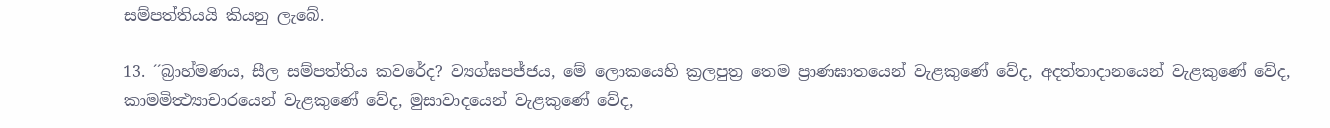සම්පත්තියයි කියනු ලැබේ.

13. ´´බ්‍රාහ්මණය, සීල සම්පත්තිය කවරේද? ව්‍යග්ඝපජ්ජය, මේ ලොකයෙහි ක්‍රලපුත්‍ර තෙම ප්‍රාණඝාතයෙන් වැළකුණේ වේද, අදත්තාදානයෙන් වැළකුණේ වේද, කාමමිත්‍ථ්‍යාචාරයෙන් වැළකුණේ වේද, මුසාවාදයෙන් වැළකුණේ වේද,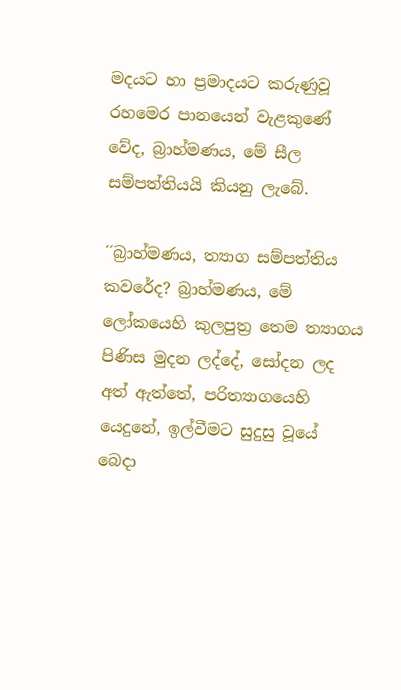මදයට හා ප්‍රමාදයට කරුණුවූ රහමෙර පානයෙන් වැළකුණේ වේද, බ්‍රාහ්මණය, මේ සීල සම්පත්තියයි කියනු ලැබේ.

´´බ්‍රාහ්මණය, ත්‍යාග සම්පත්තිය කවරේද? බ්‍රාහ්මණය, මේ ලෝකයෙහි කුලපුත්‍ර තෙම ත්‍යාගය පිණිස මුදන ලද්දේ, සෝදන ලද අත් ඇත්තේ, පරිත්‍යාගයෙහි යෙදුනේ, ඉල්වීමට සුදුසු වූයේ බෙදා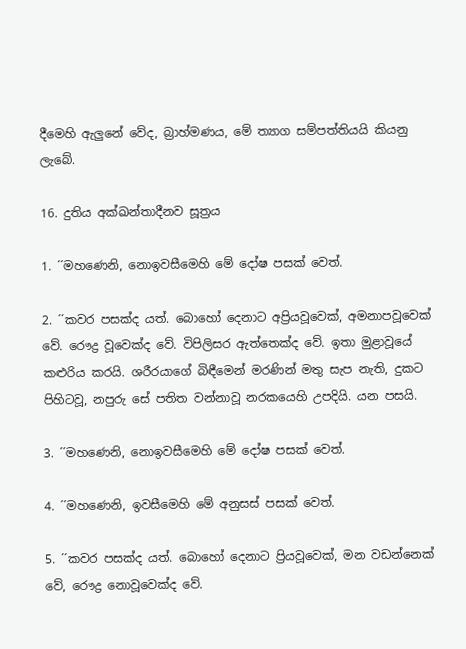දීමෙහි ඇලුනේ වේද, බ්‍රාහ්මණය, මේ ත්‍යාග සම්පත්තියයි කියනු ලැබේ.

16. දුතිය අක්ඛන්තාදීනව සූත්‍රය

1. ´´මහණෙනි, නොඉවසීමෙහි මේ දෝෂ පසක් වෙත්.

2. ´´කවර පසක්ද යත්. බොහෝ දෙනාට අප්‍රියවූවෙක්, අමනාපවූවෙක් වේ. රෞද්‍ර වූවෙක්ද වේ. විපිලිසර ඇත්තෙක්ද වේ. ඉතා මුළාවූයේ කළුරිය කරයි. ශරීරයාගේ බිඳීමෙන් මරණින් මතු සැප නැති, දුකට පිහිටවූ, නපුරු සේ පතිත වන්නාවූ නරකයෙහි උපදියි. යන පසයි.

3. ´´මහණෙනි, නොඉවසීමෙහි මේ දෝෂ පසක් වෙත්.

4. ´´මහණෙනි, ඉවසීමෙහි මේ අනුසස් පසක් වෙත්.

5. ´´කවර පසක්ද යත්. බොහෝ දෙනාට ප්‍රියවූවෙක්, මන වඩන්නෙක් වේ, රෞද්‍ර නොවූවෙක්ද වේ.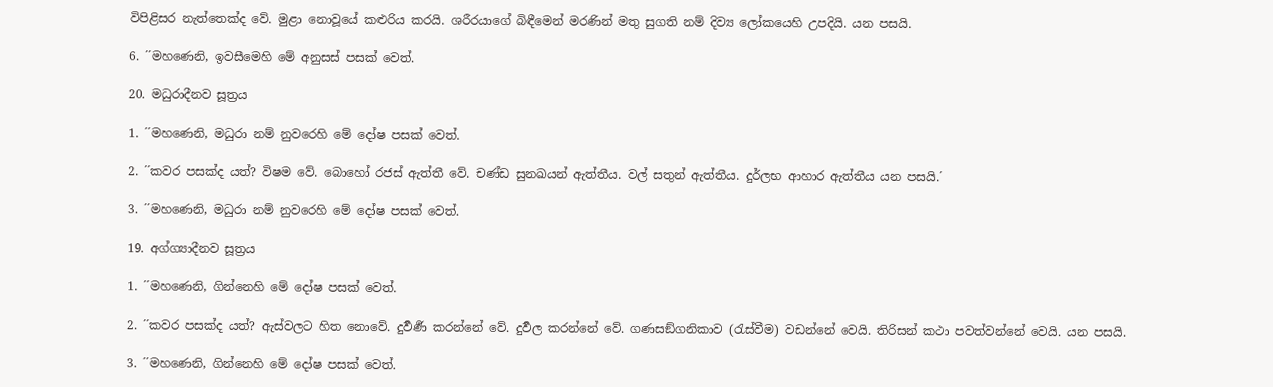විපිළිසර නැත්තෙක්ද වේ. මුළා නොවූයේ කළුරිය කරයි. ශරීරයාගේ බිඳීමෙන් මරණින් මතු සුගති නම් දිව්‍ය ලෝකයෙහි උපදියි. යන පසයි.

6. ´´මහණෙනි, ඉවසීමෙහි මේ අනුසස් පසක් වෙත්.

20. මධුරාදීනව සූත්‍රය

1. ´´මහණෙනි, මධුරා නම් නුවරෙහි මේ දෝෂ පසක් වෙත්.

2. ´´කවර පසක්ද යත්? විෂම වේ. බොහෝ රජස් ඇත්තී වේ. චණ්ඩ සුනඛයන් ඇත්තීය. වල් සතුන් ඇත්තීය. දුර්ලභ ආහාර ඇත්තීය යන පසයි.´

3. ´´මහණෙනි, මධුරා නම් නුවරෙහි මේ දෝෂ පසක් වෙත්.

19. අග්ග්‍යාදීනව සූත්‍රය

1. ´´මහණෙනි, ගින්නෙහි මේ දෝෂ පසක් වෙත්.

2. ´´කවර පසක්ද යත්? ඇස්වලට හිත නොවේ. දුර්‍වර්‍ණ කරන්නේ වේ. දුර්‍වල කරන්නේ වේ. ගණසඞ්ගනිකාව (රැස්වීම) වඩන්නේ වෙයි. තිරිසන් කථා පවත්වන්නේ වෙයි. යන පසයි.

3. ´´මහණෙනි, ගින්නෙහි මේ දෝෂ පසක් වෙත්.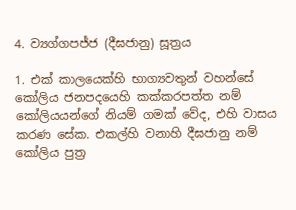4. ව්‍යග්ගපජ්ජ (දීඝජානු) සූත්‍රය

1. එක් කාලයෙක්හි භාග්‍යවතුන් වහන්සේ කෝලිය ජනපදයෙහි කක්කරපත්ත නම් කෝලියයන්ගේ නියම් ගමක් වේද, එහි වාසය කරණ සේක. එකල්හි වනාහි දීඝජානු නම් කෝලිය පුත්‍ර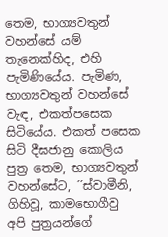තෙම, භාග්‍යවතුන් වහන්සේ යම් තැනෙක්හිද, එහි පැමිණියේය. පැමිණ, භාග්‍යවතුන් වහන්සේ වැඳ, එකත්පසෙක සිටියේය. එකත් පසෙක සිටි දීඝජානු කොලිය පුත්‍ර තෙම, භාග්‍යවතුන් වහන්සේට, ´´ස්වාමීනි, ගිහිවූ, කාමභොගීවු අපි පුත්‍රයන්ගේ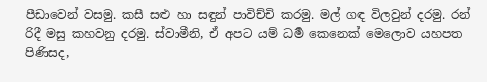පීඩාවෙන් වසමු. කසී සළු හා සඳුන් පාවිච්චි කරමු. මල් ගඳ විලවුන් දරමු. රන් රිදී මසු කහවනු දරමු. ස්වාමීනි, ඒ අපට යම් ධර්‍ම කෙනෙක් මෙලොව යහපත පිණිසද,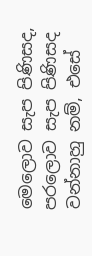මෙලොව සැප පිණිසද, පරලොව සැප පිණිසද වන්නාහු නම්, එසේ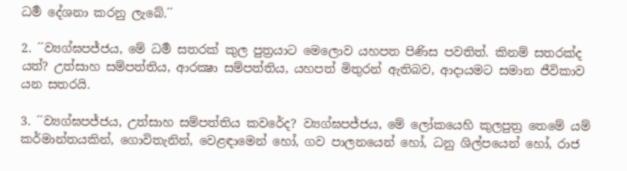ධර්‍ම දේශනා කරනු ලැබේ.´´

2. ´´ව්‍යග්ඝපජ්ජය, මේ ධර්‍ම සතරක් කුල පුත්‍රයාට මෙලොව යහපත පිණිස පවතිත්. කිනම් සතරක්ද යත්? උත්සාහ සම්පත්තිය, ආරක්‍ෂා සම්පත්තිය, යහපත් මිතුරන් ඇතිබව, ආදායමට සමාන ජීවිකාව යන සතරයි.

3. ´´ව්‍යග්ඝපජ්ජය, උත්සාහ සම්පත්තිය කවරේද? ව්‍යග්ඝපජ්ජය, මේ ලෝකයෙහි කුලපුත්‍ර තෙමේ යම් කර්මාන්තයකින්, ගොවිතැනින්, වෙළඳාමෙන් හෝ, ගව පාලනයෙන් හෝ, ධනු ශිල්පයෙන් හෝ, රාජ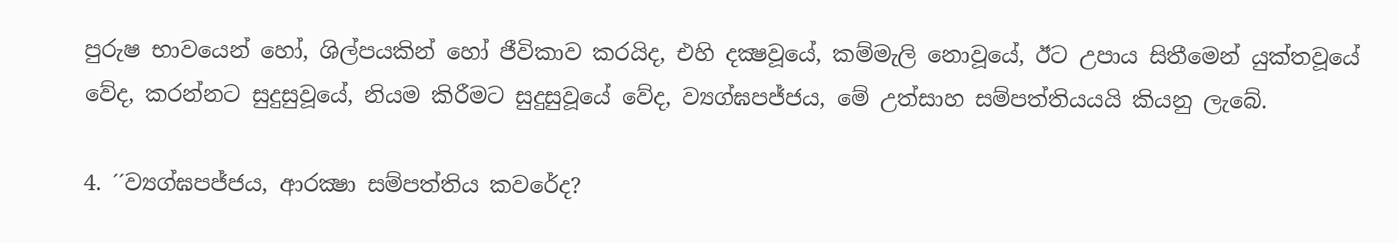පුරුෂ භාවයෙන් හෝ, ශිල්පයකින් හෝ ජීවිකාව කරයිද, එහි දක්‍ෂවූයේ, කම්මැලි නොවූයේ, ඊට උපාය සිතීමෙන් යුක්තවූයේ වේද, කරන්නට සුදුසුවූයේ, නියම කිරීමට සුදුසුවූයේ වේද, ව්‍යග්ඝපජ්ජය, මේ උත්සාහ සම්පත්තියයයි කියනු ලැබේ.

4. ´´ව්‍යග්ඝපජ්ජය, ආරක්‍ෂා සම්පත්තිය කවරේද?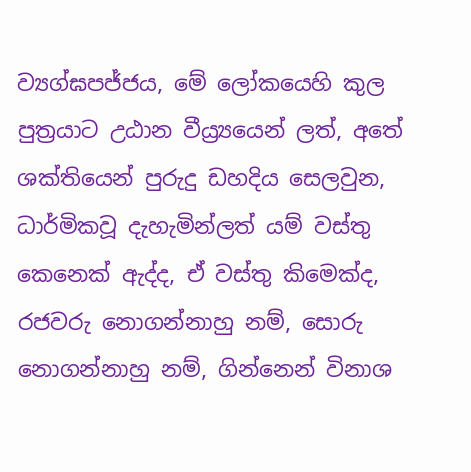ව්‍යග්ඝපජ්ජය, මේ ලෝකයෙහි කුල පුත්‍රයාට උඨාන වීය්‍ර්‍යයෙන් ලත්, අතේ ශක්තියෙන් පුරුදු ඩහදිය සෙලවුන, ධාර්මිකවූ දැහැමින්ලත් යම් වස්තු කෙනෙක් ඇද්ද, ඒ වස්තු කිමෙක්ද, රජවරු නොගන්නාහු නම්, සොරු නොගන්නාහු නම්, ගින්නෙන් විනාශ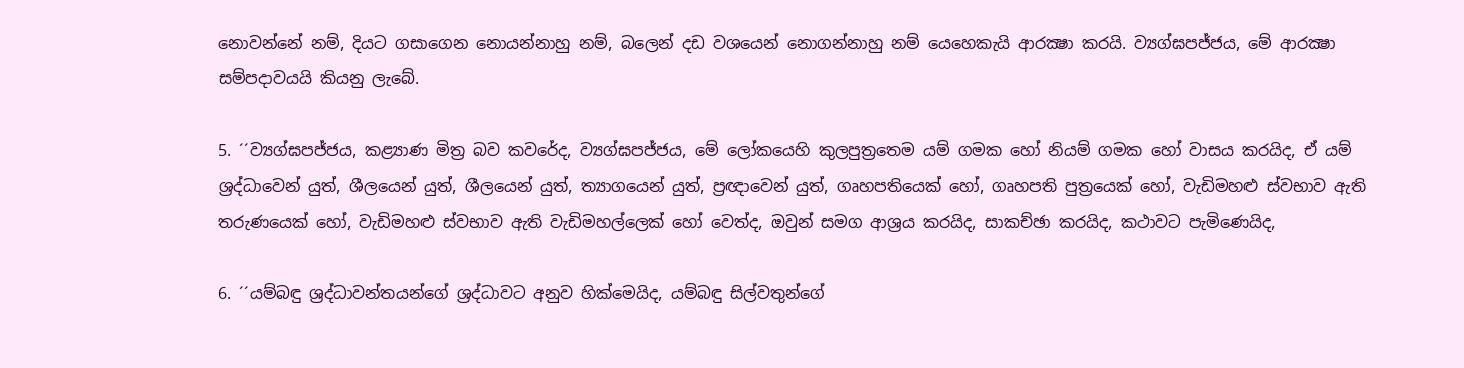නොවන්නේ නම්, දියට ගසාගෙන නොයන්නාහු නම්, බලෙන් දඩ වශයෙන් නොගන්නාහු නම් යෙහෙකැයි ආරක්‍ෂා කරයි. ව්‍යග්ඝපජ්ජය, මේ ආරක්‍ෂා සම්පදාවයයි කියනු ලැබේ.

5. ´´ව්‍යග්ඝපජ්ජය, කළ්‍යාණ මිත්‍ර බව කවරේද, ව්‍යග්ඝපජ්ජය, මේ ලෝකයෙහි කුලපුත්‍රතෙම යම් ගමක හෝ නියම් ගමක හෝ වාසය කරයිද, ඒ යම් ශ්‍රද්ධාවෙන් යුත්, ශීලයෙන් යුත්, ශීලයෙන් යුත්, ත්‍යාගයෙන් යුත්, ප්‍රඥාවෙන් යුත්, ගෘහපතියෙක් හෝ, ගෘහපති පුත්‍රයෙක් හෝ, වැඩිමහළු ස්වභාව ඇති තරුණයෙක් හෝ, වැඩිමහළු ස්වභාව ඇති වැඩිමහල්ලෙක් හෝ වෙත්ද, ඔවුන් සමග ආශ්‍රය කරයිද, සාකච්ඡා කරයිද, කථාවට පැමිණෙයිද,

6. ´´යම්බඳු ශ්‍රද්ධාවන්තයන්ගේ ශ්‍රද්ධාවට අනුව හික්මෙයිද, යම්බඳු සිල්වතුන්ගේ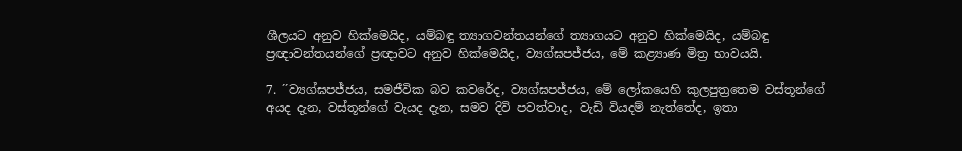ශීලයට අනුව හික්මෙයිද, යම්බඳු ත්‍යාගවන්තයන්ගේ ත්‍යාගයට අනුව හික්මෙයිද, යම්බඳු ප්‍රඥාවන්තයන්ගේ ප්‍රඥාවට අනුව හික්මෙයිද, ව්‍යග්ඝපජ්ජය, මේ කළ්‍යාණ මිත්‍ර භාවයයි.

7. ´´ව්‍යග්ඝපජ්ජය, සමජීවික බව කවරේද, ව්‍යග්ඝපජ්ජය, මේ ලෝකයෙහි කුලපුත්‍රතෙම වස්තූන්ගේ අයද දැන, වස්තූන්ගේ වැයද දැන, සමව දිවි පවත්වාද, වැඩි වියදම් නැත්තේද, ඉතා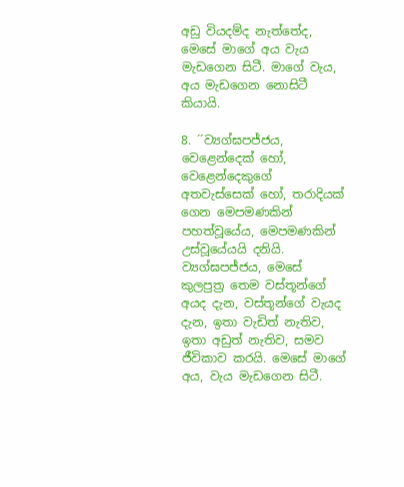අඩු වියදම්ද නැත්තේද, මෙසේ මාගේ අය වැය මැඩගෙන සිටී. මාගේ වැය, අය මැඩගෙන නොසිටී කියායි.

8. ´´ව්‍යග්ඝපජ්ජය, වෙළෙන්දෙක් හෝ, වෙළෙන්දෙකුගේ අතවැස්සෙක් හෝ, තරාදියක් ගෙන මෙපමණකින් පහත්වූයේය, මෙපමණකින් උස්වූයේයයි දනියි. ව්‍යග්ඝපජ්ජය, මෙසේ කුලපුත්‍ර තෙම වස්තූන්ගේ අයද දැන, වස්තූන්ගේ වැයද දැන, ඉතා වැඩිත් නැතිව, ඉතා අඩුත් නැතිව, සමව ජීවිකාව කරයි. මෙසේ මාගේ අය, වැය මැඩගෙන සිටී.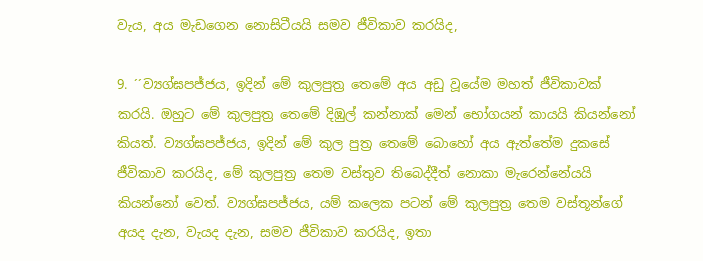වැය, අය මැඩගෙන නොසිටීයයි සමව ජීවිකාව කරයිද,

9. ´´ව්‍යග්ඝපජ්ජය, ඉදින් මේ කුලපුත්‍ර තෙමේ අය අඩු වූයේම මහත් ජීවිකාවක් කරයි. ඔහුට මේ කුලපුත්‍ර තෙමේ දිඹුල් කන්නාක් මෙන් භෝගයන් කායයි කියන්නෝ කියත්. ව්‍යග්ඝපජ්ජය, ඉදින් මේ කුල පුත්‍ර තෙමේ බොහෝ අය ඇත්තේම දුකසේ ජීවිකාව කරයිද, මේ කුලපුත්‍ර තෙම වස්තුව තිබෙද්දීත් නොකා මැරෙන්නේයයි කියන්නෝ වෙත්. ව්‍යග්ඝපජ්ජය, යම් කලෙක පටන් මේ කුලපුත්‍ර තෙම වස්තූන්ගේ අයද දැන, වැයද දැන, සමව ජීවිකාව කරයිද, ඉතා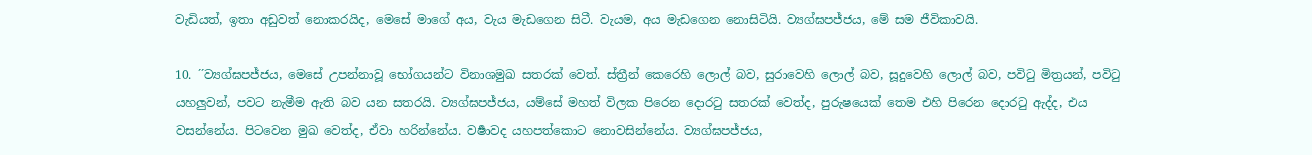වැඩියත්, ඉතා අඩුවත් නොකරයිද, මෙසේ මාගේ අය, වැය මැඩගෙන සිටී. වැයම, අය මැඩගෙන නොසිටියි. ව්‍යග්ඝපජ්ජය, මේ සම ජීවිකාවයි.

10. ´´ව්‍යග්ඝපජ්ජය, මෙසේ උපන්නාවූ භෝගයන්ට විනාශමුඛ සතරක් වෙත්. ස්ත්‍රීන් කෙරෙහි ලොල් බව, සුරාවෙහි ලොල් බව, සූදුවෙහි ලොල් බව, පවිටු මිත්‍රයන්, පවිටු යහලුවන්, පවට නැමීම ඇති බව යන සතරයි. ව්‍යග්ඝපජ්ජය, යම්සේ මහත් විලක පිරෙන දොරටු සතරක් වෙත්ද, පුරුෂයෙක් තෙම එහි පිරෙන දොරටු ඇද්ද, එය වසන්නේය. පිටවෙන මුඛ වෙත්ද, ඒවා හරින්නේය. වර්‍ෂාවද යහපත්කොට නොවසින්නේය. ව්‍යග්ඝපජ්ජය,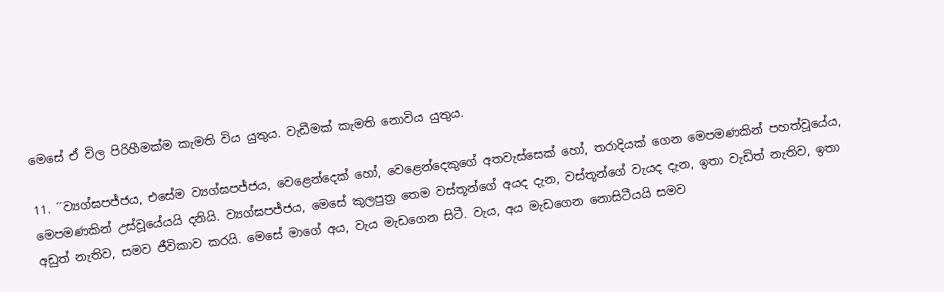මෙසේ ඒ විල පිරිහීමක්ම කැමති විය යුතුය. වැඩීමක් කැමති නොවිය යුතුය.

11. ´´ව්‍යග්ඝපජ්ජය, එසේම ව්‍යග්ඝපජ්ජය, වෙළෙන්දෙක් හෝ, වෙළෙන්දෙකුගේ අතවැස්සෙක් හෝ, තරාදියක් ගෙන මෙපමණකින් පහත්වූයේය, මෙපමණකින් උස්වූයේයයි දනියි. ව්‍යග්ඝපජ්ජය, මෙසේ කුලපුත්‍ර තෙම වස්තූන්ගේ අයද දැන, වස්තූන්ගේ වැයද දැන, ඉතා වැඩිත් නැතිව, ඉතා අඩුත් නැතිව, සමව ජීවිකාව කරයි. මෙසේ මාගේ අය, වැය මැඩගෙන සිටී. වැය, අය මැඩගෙන නොසිටීයයි සමව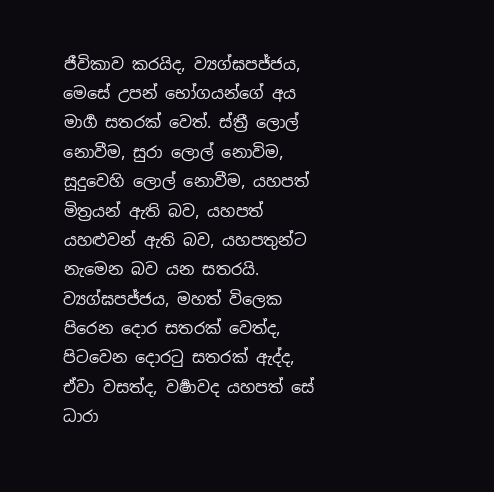ජීවිකාව කරයිද, ව්‍යග්ඝපජ්ජය, මෙසේ උපන් භෝගයන්ගේ අය මාර්‍ග සතරක් වෙත්. ස්ත්‍රී ලොල් නොවීම, සුරා ලොල් නොවිම, සූදුවෙහි ලොල් නොවීම, යහපත් මිත්‍රයන් ඇති බව, යහපත් යහළුවන් ඇති බව, යහපතුන්ට නැමෙන බව යන සතරයි. ව්‍යග්ඝපජ්ජය, මහත් විලෙක පිරෙන දොර සතරක් වෙත්ද, පිටවෙන දොරටු සතරක් ඇද්ද, ඒවා වසත්ද, වර්‍ෂාවද යහපත් සේ ධාරා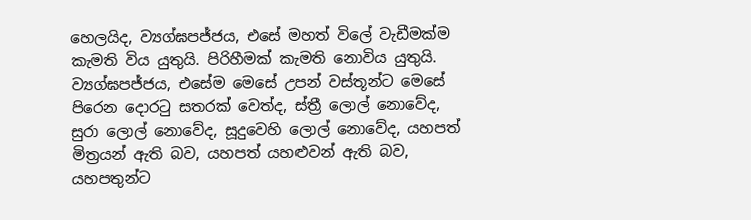හෙලයිද, ව්‍යග්ඝපජ්ජය, එසේ මහත් විලේ වැඩීමක්ම කැමති විය යුතුයි. පිරිහීමක් කැමති නොවිය යුතුයි. ව්‍යග්ඝපජ්ජය, එසේම මෙසේ උපන් වස්තූන්ට මෙසේ පිරෙන දොරටු සතරක් වෙත්ද, ස්ත්‍රී ලොල් නොවේද, සුරා ලොල් නොවේද, සූදුවෙහි ලොල් නොවේද, යහපත් මිත්‍රයන් ඇති බව, යහපත් යහළුවන් ඇති බව, යහපතුන්ට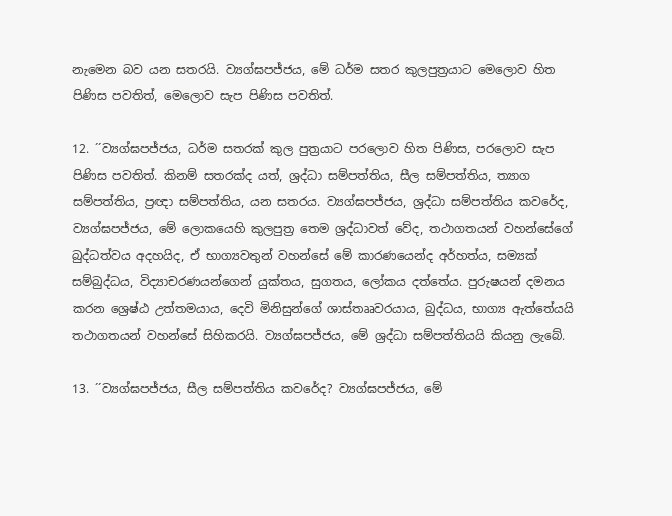නැමෙන බව යන සතරයි. ව්‍යග්ඝපජ්ජය, මේ ධර්ම සතර කුලපුත්‍රයාට මෙලොව හිත පිණිස පවතිත්, මෙලොව සැප පිණිස පවතිත්.

12. ´´ව්‍යග්ඝපජ්ජය, ධර්ම සතරක් කුල පුත්‍රයාට පරලොව හිත පිණිස, පරලොව සැප පිණිස පවතිත්. කිනම් සතරක්ද යත්, ශ්‍රද්ධා සම්පත්තිය, සීල සම්පත්තිය, ත්‍යාග සම්පත්තිය, ප්‍රඥා සම්පත්තිය, යන සතරය. ව්‍යග්ඝපජ්ජය, ශ්‍රද්ධා සම්පත්තිය කවරේද, ව්‍යග්ඝපජ්ජය, මේ ලොකයෙහි කුලපුත්‍ර තෙම ශ්‍රද්ධාවත් වේද, තථාගතයන් වහන්සේගේ බුද්ධත්වය අදහයිද, ඒ භාග්‍යවතුන් වහන්සේ මේ කාරණයෙන්ද අර්හත්ය, සම්‍යක් සම්බුද්ධය, විද්‍යාචරණයන්ගෙන් යුක්තය, සුගතය, ලෝකය දත්තේය. පුරුෂයන් දමනය කරන ශ්‍රෙෂ්ඨ උත්තමයාය, දෙවි මිනිසුන්ගේ ශාස්තෲවරයාය, බුද්ධය, භාග්‍ය ඇත්තේයයි තථාගතයන් වහන්සේ සිහිකරයි. ව්‍යග්ඝපජ්ජය, මේ ශ්‍රද්ධා සම්පත්තියයි කියනු ලැබේ.

13. ´´ව්‍යග්ඝපජ්ජය, සීල සම්පත්තිය කවරේද? ව්‍යග්ඝපජ්ජය, මේ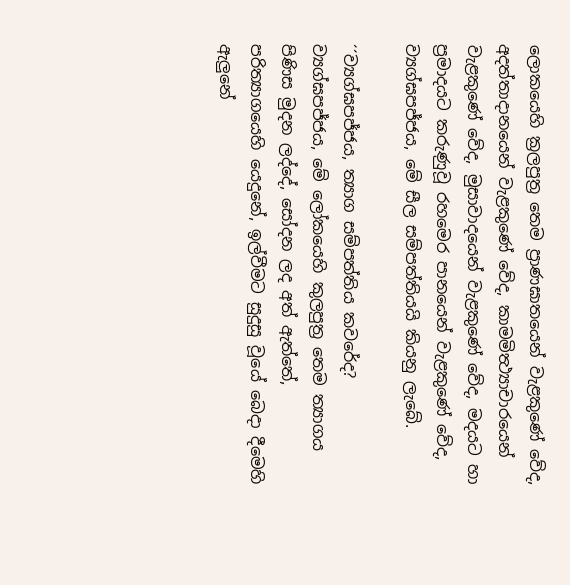ලොකයෙහි ක්‍රලපුත්‍ර තෙම ප්‍රාණඝාතයෙන් වැළකුණේ වේද, අදත්තාදානයෙන් වැළකුණේ වේද, කාමමිත්‍ථ්‍යාචාරයෙන් වැළකුණේ වේද, මුසාවාදයෙන් වැළකුණේ වේද, මදයට හා ප්‍රමාදයට කරුණුවූ රහමෙර පානයෙන් වැළකුණේ වේද, ව්‍යග්ඝපජ්ජය, මේ සීල සම්පත්තියයි කියනු ලැබේ.

´´ව්‍යග්ඝපජ්ජය, ත්‍යාග සම්පත්තිය කවරේද? ව්‍යග්ඝපජ්ජය, මේ ලෝකයෙහි කුලපුත්‍ර තෙම ත්‍යාගය පිණිස මුදන ලද්දේ, සෝදන ලද අත් ඇත්තේ, පරිත්‍යාගයෙහි යෙදුනේ, ඉල්වීමට සුදුසු වූයේ බෙදා දීමෙහි ඇලුනේ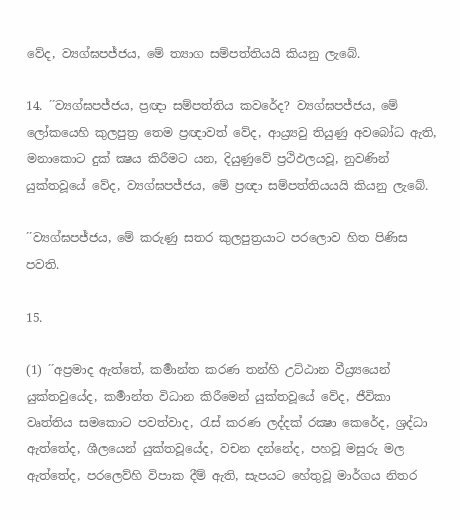වේද, ව්‍යග්ඝපජ්ජය, මේ ත්‍යාග සම්පත්තියයි කියනු ලැබේ.

14. ´´ව්‍යග්ඝපජ්ජය, ප්‍රඥා සම්පත්තිය කවරේද? ව්‍යග්ඝපජ්ජය, මේ ලෝකයෙහි කුලපුත්‍ර තෙම ප්‍රඥාවත් වේද, ආය්‍ර්‍යවු තියුණු අවබෝධ ඇති, මනාකොට දුක් ක්‍ෂය කිරීමට යන, දියුණුවේ ප්‍රථිඵලයවූ, නුවණින් යුක්තවූයේ වේද, ව්‍යග්ඝපජ්ජය, මේ ප්‍රඥා සම්පත්තියයයි කියනු ලැබේ.

´´ව්‍යග්ඝපජ්ජය, මේ කරුණු සතර කුලපුත්‍රයාට පරලොව හිත පිණිස පවති.

15.

(1) ´´අප්‍රමාද ඇත්තේ, කර්‍මාන්ත කරණ තන්හි උට්ඨාන වීය්‍ර්‍යයෙන් යුක්තවුයේද, කර්‍මාන්ත විධාන කිරීමෙන් යුක්තවූයේ වේද, ජීවිකා වෘත්තිය සමකොට පවත්වාද, රැස් කරණ ලද්දක් රක්‍ෂා කෙරේද, ශ්‍රද්ධා ඇත්තේද, ශීලයෙන් යුක්තවූයේද, වචන දන්නේද, පහවූ මසුරු මල ඇත්තේද, පරලෙව්හි විපාක දීම් ඇති, සැපයට හේතුවූ මාර්ගය නිතර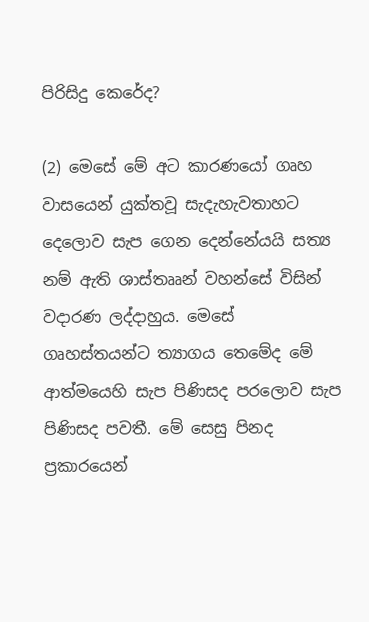පිරිසිදු කෙරේද?

(2) මෙසේ මේ අට කාරණයෝ ගෘහ වාසයෙන් යුක්තවූ සැදැහැවතාහට දෙලොව සැප ගෙන දෙන්නේයයි සත්‍ය නම් ඇති ශාස්තෲන් වහන්සේ විසින් වදාරණ ලද්දාහුය. මෙසේ ගෘහස්තයන්ට ත්‍යාගය තෙමේද මේ ආත්මයෙහි සැප පිණිසද පරලොව සැප පිණිසද පවතී. මේ සෙසු පිනද ප්‍රකාරයෙන්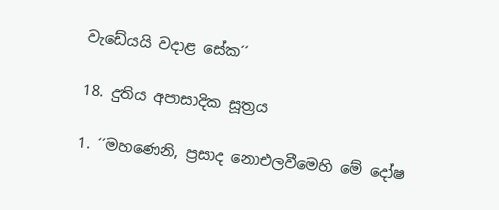වැඩේයයි වදාළ සේක´´

18. දුතිය අපාසාදික සූත්‍රය

1. ´´මහණෙනි, ප්‍රසාද නොඑලවීමෙහි මේ දෝෂ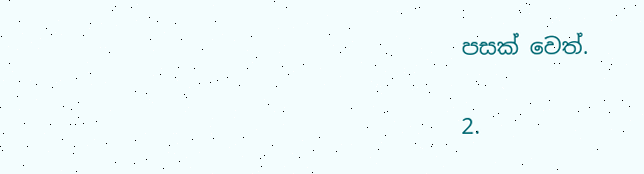පසක් වෙත්.

2.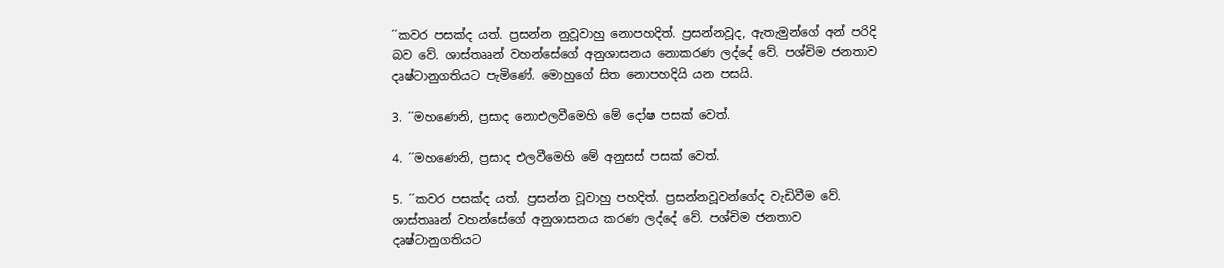´´කවර පසක්ද යත්. ප්‍රසන්න නුවූවාහු නොපහදිත්. ප්‍රසන්නවූද, ඇතැමුන්ගේ අන් පරිදි බව වේ. ශාස්තෲන් වහන්සේගේ අනුශාසනය නොකරණ ලද්දේ වේ. පශ්චිම ජනතාව දෘෂ්ටානුගතියට පැමිණේ. මොහුගේ සිත නොපහදියි යන පසයි.

3. ´´මහණෙනි, ප්‍රසාද නොඑලවීමෙහි මේ දෝෂ පසක් වෙත්.

4. ´´මහණෙනි, ප්‍රසාද එලවීමෙහි මේ අනුසස් පසක් වෙත්.

5. ´´කවර පසක්ද යත්. ප්‍රසන්න වූවාහු පහදිත්. ප්‍රසන්නවූවන්ගේද වැඩිවීම වේ. ශාස්තෲන් වහන්සේගේ අනුශාසනය කරණ ලද්දේ වේ. පශ්චිම ජනතාව දෘෂ්ටානුගතියට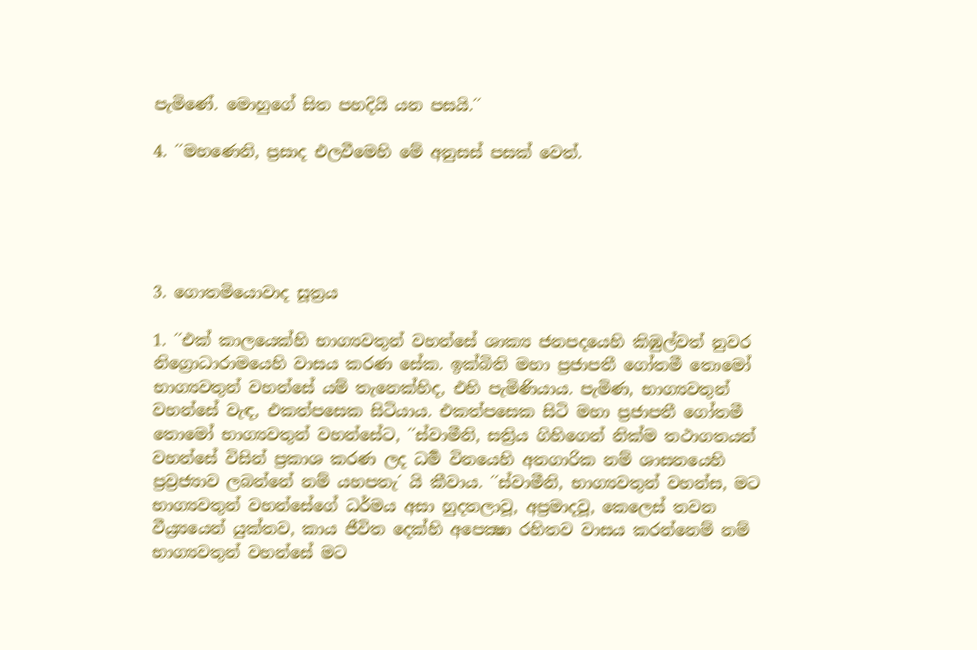පැමිණේ. මොහුගේ සිත පහදියි යන පසයි.´´

4. ´´මහණෙනි, ප්‍රසාද එලවීමෙහි මේ අනුසස් පසක් වෙත්.





3. ගොතමියොවාද සූත්‍රය

1. ´´එක් කාලයෙක්හි භාග්‍යවතුන් වහන්සේ ශාක්‍ය ජනපදයෙහි කිඹුල්වත් නුවර නිග්‍රොධාරාමයෙහි වාසය කරණ සේක. ඉක්බිති මහා ප්‍රජාපතී ගෝතමී තොමෝ භාග්‍යවතුන් වහන්සේ යම් තැනෙක්හිද, එහි පැමිණියාය. පැමිණ, භාග්‍යවතුන් වහන්සේ වැඳ, එකත්පසෙක සිටියාය. එකත්පසෙක සිටි මහා ප්‍රජාපතී ගෝතමී තොමෝ භාග්‍යවතුන් වහන්සේට, ´´ස්වාමීනි, සත්‍රිය ගිහිගෙන් නික්ම තථාගතයන් වහන්සේ විසින් ප්‍රකාශ කරණ ලද ධර්‍ම විනයෙහි අනගාරික නම් ශාසනයෙහි ප්‍රව්‍රජ්‍යාව ලබන්නේ නම් යහපතැ´ යි කීවාය. ´´ස්වාමීනි, භාග්‍යවතුන් වහන්ස, මට භාග්‍යවතුන් වහන්සේගේ ධර්මය අසා හුදතලාවූ, අප්‍රමාදවූ, කෙලෙස් තවන වීය්‍ර්‍යයෙන් යුක්තව, කාය ජීවිත දෙක්හි අපෙක්‍ෂා රහිතව වාසය කරන්නෙම් නම් භාග්‍යවතුන් වහන්සේ මට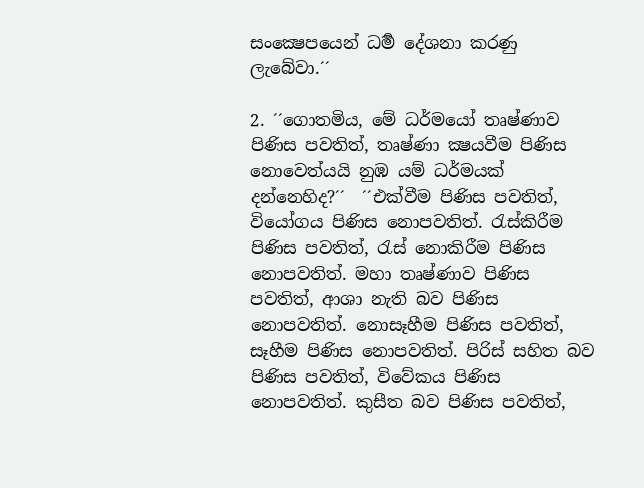සංක්‍ෂෙපයෙන් ධර්‍ම දේශනා කරණු ලැබේවා.´´

2. ´´ගොතමිය, මේ ධර්මයෝ තෘෂ්ණාව පිණිස පවතිත්, තෘෂ්ණා ක්‍ෂයවීම පිණිස නොවෙත්යයි නුඹ යම් ධර්මයක් දන්නෙහිද?´´  ´´එක්වීම පිණිස පවතිත්, වියෝගය පිණිස නොපවතිත්. රැස්කිරීම පිණිස පවතිත්, රැස් නොකිරීම පිණිස නොපවතිත්. මහා තෘෂ්ණාව පිණිස පවතිත්, ආශා නැති බව පිණිස නොපවතිත්. නොසෑහීම පිණිස පවතිත්, සෑහීම පිණිස නොපවතිත්. පිරිස් සහිත බව පිණිස පවතිත්, විවේකය පිණිස නොපවතිත්. කුසීත බව පිණිස පවතිත්,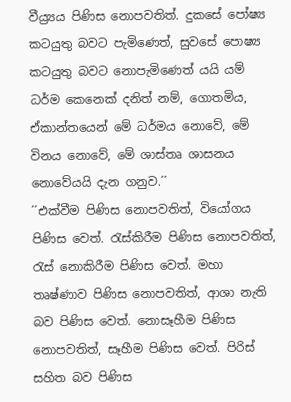වීය්‍ර්‍යය පිණිස නොපවතිත්. දුකසේ පෝෂ්‍ය කටයුතු බවට පැමිණෙත්, සුවසේ පොෂ්‍ය කටයුතු බවට නොපැමිණෙත් යයි යම් ධර්ම කෙනෙක් දනිත් නම්, ගොතමිය, ඒකාන්තයෙන් මේ ධර්මය නොවේ, මේ විනය නොවේ, මේ ශාස්තෘ ශාසනය නොවේයයි දැන ගනුව.´´
´´එක්වීම පිණිස නොපවතිත්, වියෝගය පිණිස වෙත්. රැස්කිරීම පිණිස නොපවතිත්, රැස් නොකිරීම පිණිස වෙත්. මහා තෘෂ්ණාව පිණිස නොපවතිත්, ආශා නැති බව පිණිස වෙත්. නොසෑහීම පිණිස නොපවතිත්, සෑහීම පිණිස වෙත්. පිරිස් සහිත බව පිණිස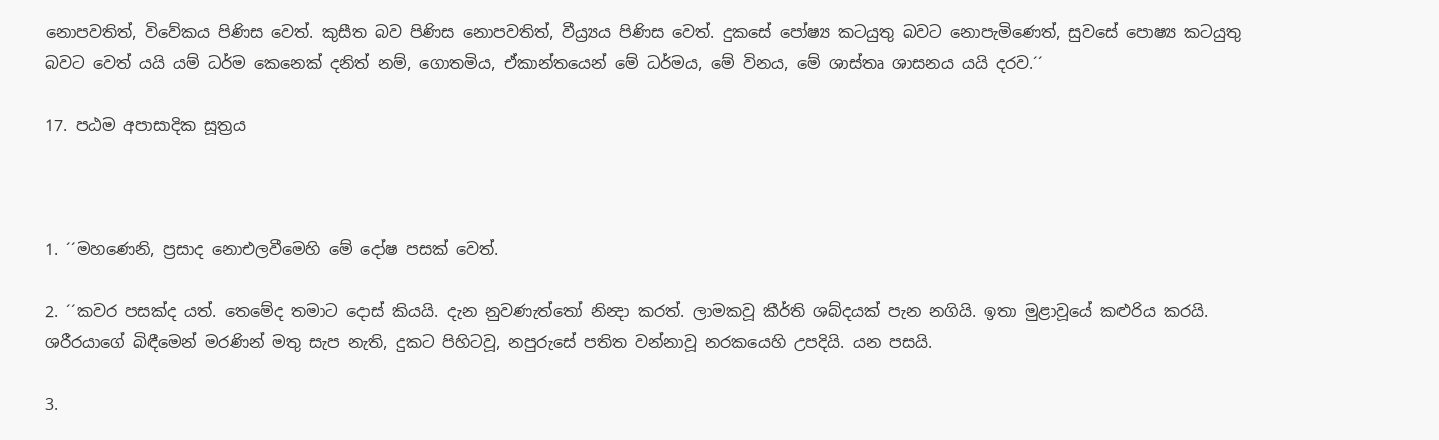නොපවතිත්, විවේකය පිණිස වෙත්. කුසීත බව පිණිස නොපවතිත්, වීය්‍ර්‍යය පිණිස වෙත්. දුකසේ පෝෂ්‍ය කටයුතු බවට නොපැමිණෙත්, සුවසේ පොෂ්‍ය කටයුතු බවට වෙත් යයි යම් ධර්ම කෙනෙක් දනිත් නම්, ගොතමිය, ඒකාන්තයෙන් මේ ධර්මය, මේ විනය, මේ ශාස්තෘ ශාසනය යයි දරව.´´

17. පඨම අපාසාදික සූත්‍රය



1. ´´මහණෙනි, ප්‍රසාද නොඑලවීමෙහි මේ දෝෂ පසක් වෙත්.

2. ´´කවර පසක්ද යත්. තෙමේද තමාට දොස් කියයි. දැන නුවණැත්තෝ නින්‍දා කරත්. ලාමකවූ කීර්ති ශබ්දයක් පැන නගියි. ඉතා මුළාවූයේ කළුරිය කරයි. ශරීරයාගේ බිඳීමෙන් මරණින් මතු සැප නැති, දුකට පිහිටවූ, නපුරුසේ පතිත වන්නාවූ නරකයෙහි උපදියි. යන පසයි.

3.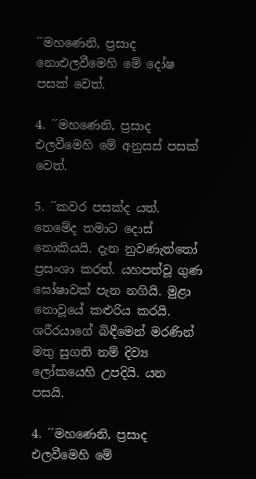´´මහණෙනි, ප්‍රසාද නොඑලවීමෙහි මේ දෝෂ පසක් වෙත්.

4. ´´මහණෙනි, ප්‍රසාද එලවීමෙහි මේ අනුසස් පසක් වෙත්.

5. ´´කවර පසක්ද යත්. තෙමේද තමාට දොස් නොකියයි. දැන නුවණැත්තෝ ප්‍රසංශා කරත්. යහපත්වූ ගුණ ඝෝෂාවක් පැන නගියි. මුළා නොවූයේ කළුරිය කරයි. ශරීරයාගේ බිඳීමෙන් මරණින් මතු සුගති නම් දිව්‍ය ලෝකයෙහි උපදියි. යන පසයි.

4. ´´මහණෙනි, ප්‍රසාද එලවීමෙහි මේ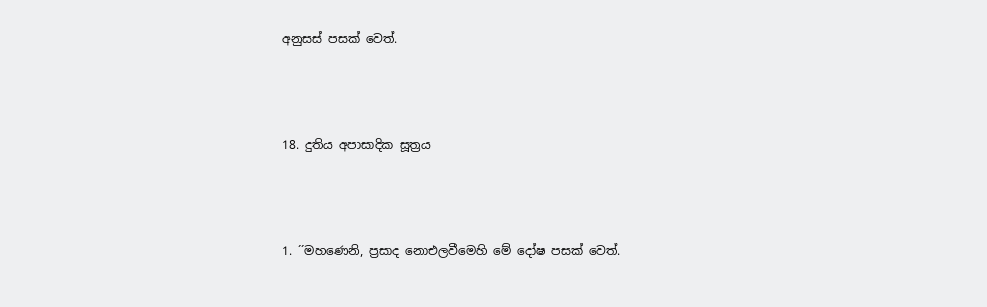අනුසස් පසක් වෙත්.



18. දුතිය අපාසාදික සූත්‍රය



1. ´´මහණෙනි, ප්‍රසාද නොඑලවීමෙහි මේ දෝෂ පසක් වෙත්.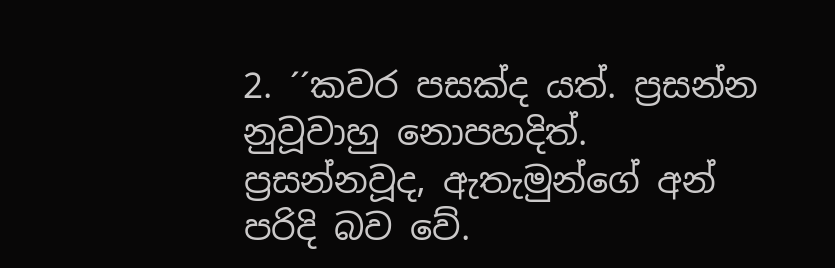2. ´´කවර පසක්ද යත්. ප්‍රසන්න නුවූවාහු නොපහදිත්. ප්‍රසන්නවූද, ඇතැමුන්ගේ අන් පරිදි බව වේ.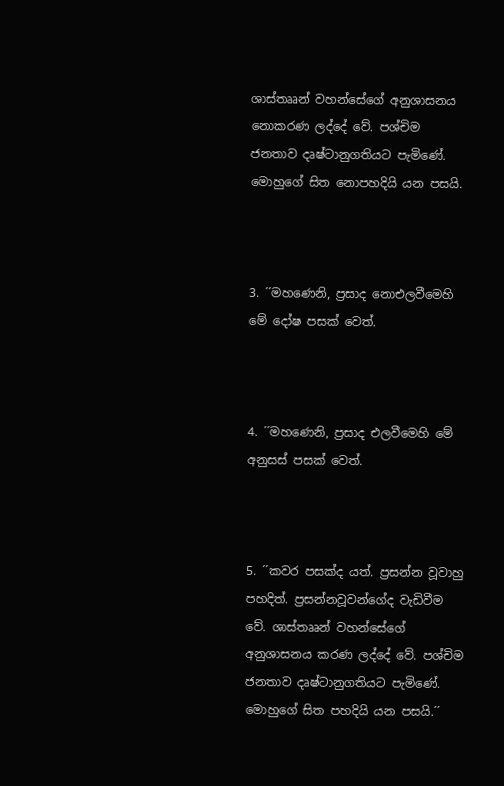ශාස්තෲන් වහන්සේගේ අනුශාසනය නොකරණ ලද්දේ වේ. පශ්චිම ජනතාව දෘෂ්ටානුගතියට පැමිණේ. මොහුගේ සිත නොපහදියි යන පසයි.



3. ´´මහණෙනි, ප්‍රසාද නොඑලවීමෙහි මේ දෝෂ පසක් වෙත්.



4. ´´මහණෙනි, ප්‍රසාද එලවීමෙහි මේ අනුසස් පසක් වෙත්.



5. ´´කවර පසක්ද යත්. ප්‍රසන්න වූවාහු පහදිත්. ප්‍රසන්නවූවන්ගේද වැඩිවීම වේ. ශාස්තෲන් වහන්සේගේ අනුශාසනය කරණ ලද්දේ වේ. පශ්චිම ජනතාව දෘෂ්ටානුගතියට පැමිණේ. මොහුගේ සිත පහදියි යන පසයි.´´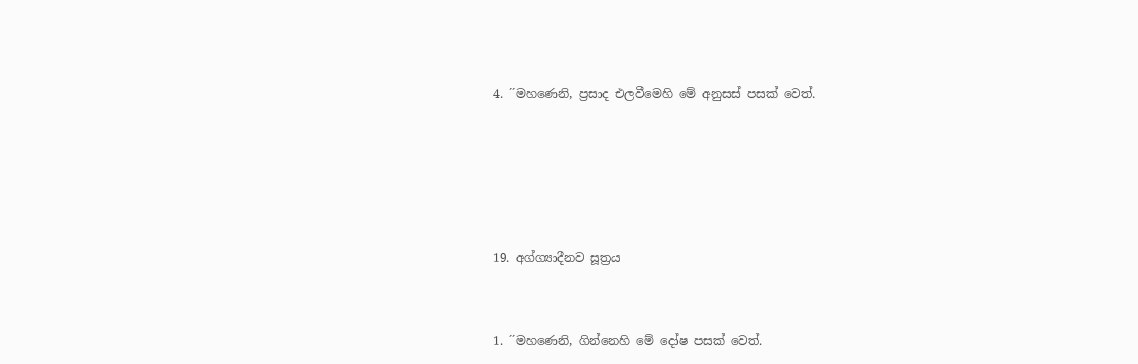4. ´´මහණෙනි, ප්‍රසාද එලවීමෙහි මේ අනුසස් පසක් වෙත්.







19. අග්ග්‍යාදීනව සූත්‍රය



1. ´´මහණෙනි, ගින්නෙහි මේ දෝෂ පසක් වෙත්.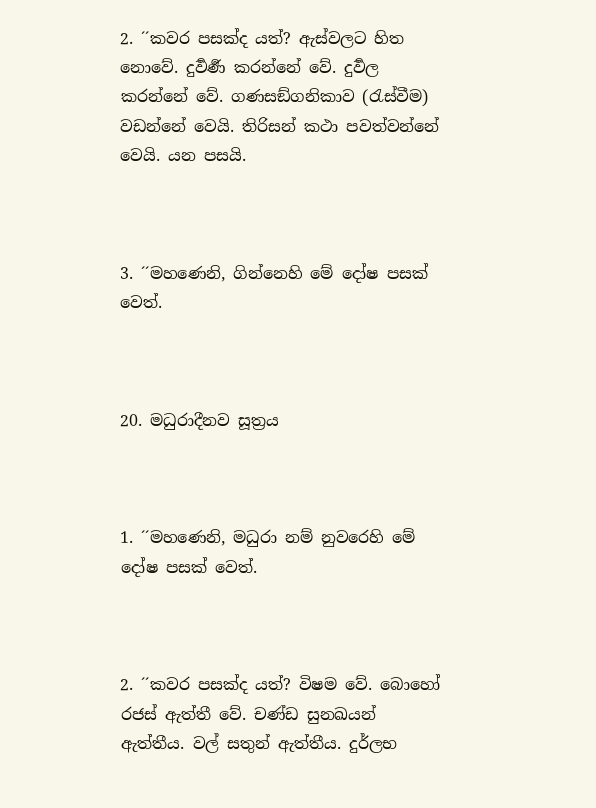2. ´´කවර පසක්ද යත්? ඇස්වලට හිත නොවේ. දුර්‍වර්‍ණ කරන්නේ වේ. දුර්‍වල කරන්නේ වේ. ගණසඞ්ගනිකාව (රැස්වීම) වඩන්නේ වෙයි. තිරිසන් කථා පවත්වන්නේ වෙයි. යන පසයි.



3. ´´මහණෙනි, ගින්නෙහි මේ දෝෂ පසක් වෙත්.



20. මධුරාදීනව සූත්‍රය



1. ´´මහණෙනි, මධුරා නම් නුවරෙහි මේ දෝෂ පසක් වෙත්.



2. ´´කවර පසක්ද යත්? විෂම වේ. බොහෝ රජස් ඇත්තී වේ. චණ්ඩ සුනඛයන් ඇත්තීය. වල් සතුන් ඇත්තීය. දුර්ලභ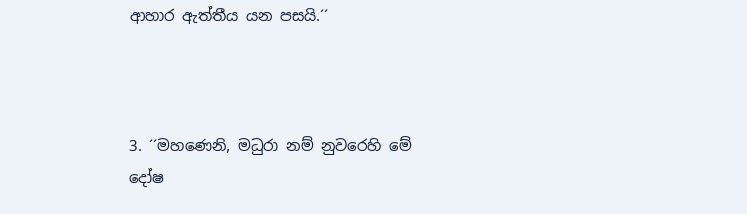ආහාර ඇත්තීය යන පසයි.´´



3. ´´මහණෙනි, මධුරා නම් නුවරෙහි මේ දෝෂ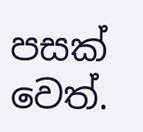පසක් වෙත්.